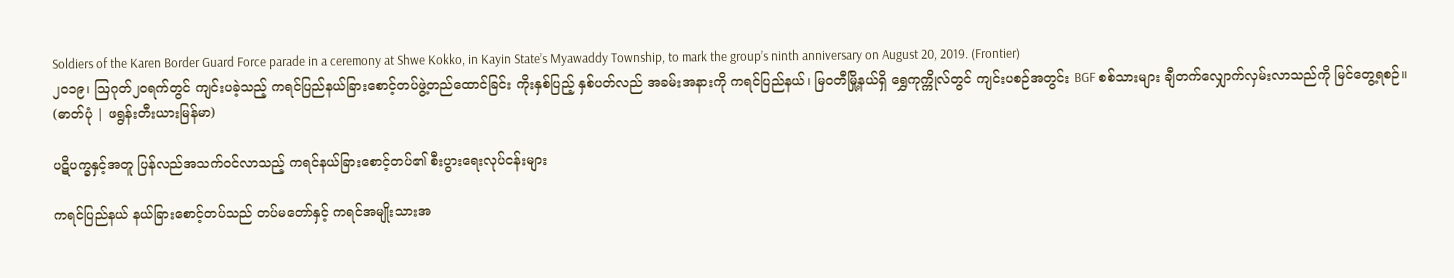Soldiers of the Karen Border Guard Force parade in a ceremony at Shwe Kokko, in Kayin State’s Myawaddy Township, to mark the group’s ninth anniversary on August 20, 2019. (Frontier)
၂၀၁၉၊ ဩဂုတ်၂၀ရက်တွင် ကျင်းပခဲ့သည့် ကရင်ပြည်နယ်ခြားစောင့်တပ်ဖွဲ့တည်ထောင်ခြင်း ကိုးနှစ်ပြည့် နှစ်ပတ်လည် အခမ်းအနားကို ကရင်ပြည်နယ်၊ မြဝတီမြို့နယ်ရှိ ရွှေကုက္ကိုလ်တွင် ကျင်းပစဉ်အတွင်း BGF စစ်သားများ ချီတက်လျှောက်လှမ်းလာသည်ကို မြင်တွေ့ရစဉ်။ (ဓာတ်ပုံ | ဖရွန်းတီးယားမြန်မာ)

ပဋိပက္ခနှင့်အတူ ပြန်လည်အသက်ဝင်လာသည့် ကရင်နယ်ခြားစောင့်တပ်၏ စီးပွားရေးလုပ်ငန်းများ

ကရင်ပြည်နယ် နယ်ခြားစောင့်တပ်သည် တပ်မတော်နှင့် ကရင်အမျိုးသားအ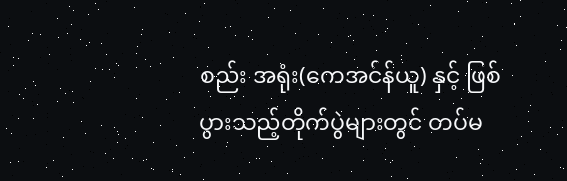စည်း အရုံး(ကေအင်န်ယူ) နှင့် ဖြစ်ပွားသည့်တိုက်ပွဲများတွင် တပ်မ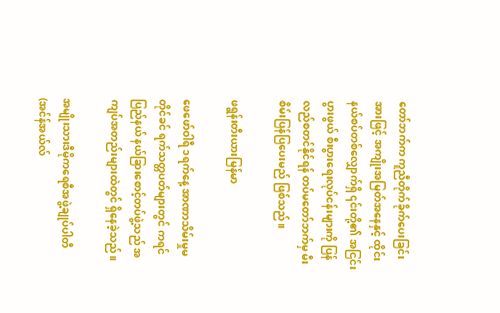တော်ဘက်က ကူညီတိုက်ခိုက်ပေးခြင်းအားဖြင့် အကျိုးအမြတ်အနေနှင့် ထိုင်းနယ်စပ်တစ်လျှောက်ရှိ ၎င်းတို့၏ အငြင်းပွားဖွယ် စီးပွားရေးလုပ်ငန်းများကို ပြန်လည်စတင်နိုင်ရန် တပ်မတော်ဘက်မှ မီးစိမ်းပြန်ပြပေးမည် ဖြစ်သည်။

ဖရွန်းတီးယားမြန်မာ

ဖေဖော်ဝါရီ ၁ရက်နေ့ အာဏာသိမ်းမှုမတိုင်ခင် ရက်သတ္တပတ်များတွင် ကရင်ပြည်နယ် နယ်ခြားစောင့်တပ်ဖွဲ့သည် အကျပ်အတည်းများထဲတွင် ရှိနေခဲ့သည်။

အမျိုးသားဒီမိုကရေစီအဖွဲ့ချုပ်ပါတီ (အင်န်အယ်လ်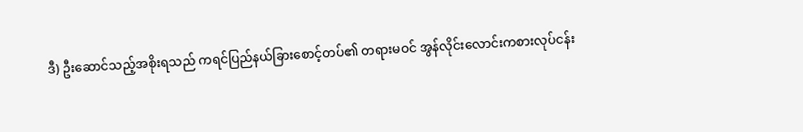ဒီ) ဦးဆောင်သည့်အစိုးရသည် ကရင်ပြည်နယ်ခြားစောင့်တပ်၏ တရားမဝင် အွန်လိုင်းလောင်းကစားလုပ်ငန်း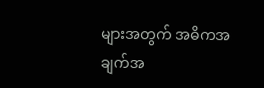များအတွက် အဓိကအချက်အ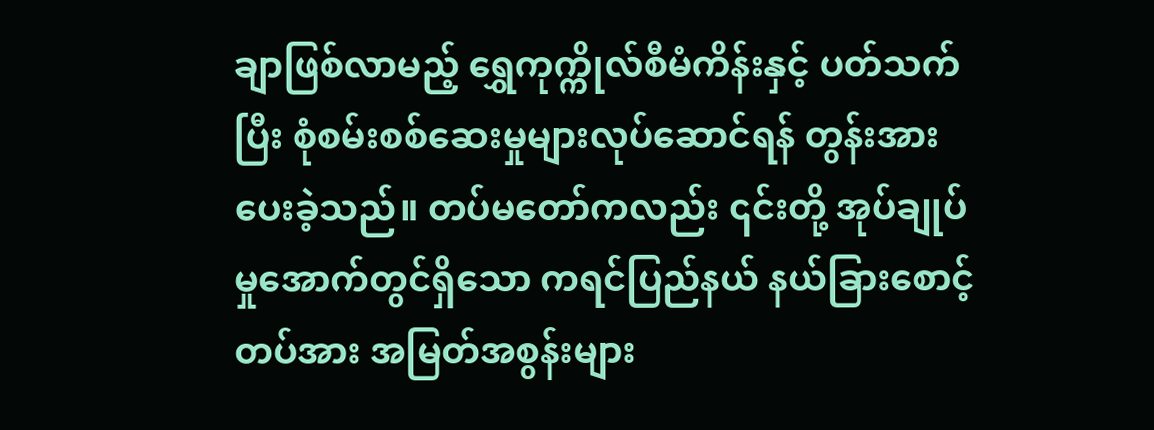ချာဖြစ်လာမည့် ရွှေကုက္ကိုလ်စီမံကိန်းနှင့် ပတ်သက်ပြီး စုံစမ်းစစ်ဆေးမှုများလုပ်ဆောင်ရန် တွန်းအားပေးခဲ့သည်။ တပ်မတော်ကလည်း ၎င်းတို့ အုပ်ချုပ်မှုအောက်တွင်ရှိသော ကရင်ပြည်နယ် နယ်ခြားစောင့်တပ်အား အမြတ်အစွန်းများ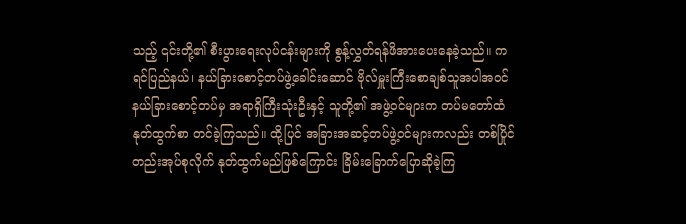သည့် ၎င်းတို့၏ စီးပွားရေးလုပ်ငန်းများကို စွန့်လွှတ်ရန်ဖိအားပေးနေခဲ့သည်။ ကရင်ပြည်နယ်၊ နယ်ခြားစောင့်တပ်ဖွဲ့ခေါင်းဆောင် ဗိုလ်မှူးကြီးစောချစ်သူအပါအဝင် နယ်ခြားစောင့်တပ်မှ အရာရှိကြီးသုံးဦးနှင့် သူတို့၏ အဖွဲ့ဝင်များက တပ်မတော်ထံနုတ်ထွက်စာ တင်ခဲ့ကြသည်။ ထို့ပြင် အခြားအဆင့်တပ်ဖွဲ့ဝင်များကလည်း တစ်ပြိုင်တည်းအုပ်စုလိုက် နုတ်ထွက်မည်ဖြစ်ကြောင်း ခြိမ်းခြောက်ပြောဆိုခဲ့ကြ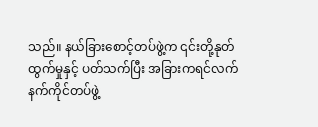သည်။ နယ်ခြားစောင့်တပ်ဖွဲ့က ၎င်းတို့နုတ်ထွက်မှုနှင့် ပတ်သက်ပြီး အခြားကရင်လက်နက်ကိုင်တပ်ဖွဲ့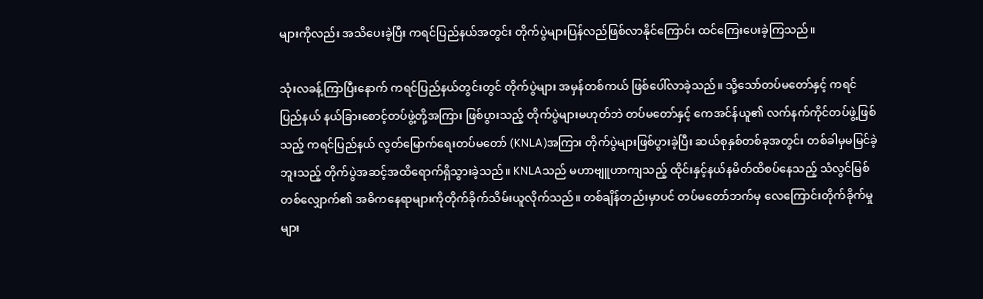များကိုလည်း အသိပေးခဲ့ပြီး ကရင်ပြည်နယ်အတွင်း တိုက်ပွဲများပြန်လည်ဖြစ်လာနိုင်ကြောင်း ထင်ကြေးပေးခဲ့ကြသည်။

သုံးလခန့်ကြာပြီးနောက် ကရင်ပြည်နယ်တွင်းတွင် တိုက်ပွဲများ အမှန်တစ်ကယ် ဖြစ်ပေါ်လာခဲ့သည်။ သို့သော်တပ်မတော်နှင့် ကရင်ပြည်နယ် နယ်ခြားစောင့်တပ်ဖွဲ့တို့အကြား ဖြစ်ပွားသည့် တိုက်ပွဲများမဟုတ်ဘဲ တပ်မတော်နှင့် ကေအင်န်ယူ၏ လက်နက်ကိုင်တပ်ဖွဲ့ဖြစ်သည့် ကရင်ပြည်နယ် လွတ်မြောက်ရေးတပ်မတော် (KNLA)အကြား တိုက်ပွဲများဖြစ်ပွားခဲ့ပြီး ဆယ်စုနှစ်တစ်ခုအတွင်း တစ်ခါမှမမြင်ခဲ့ဘူးသည့် တိုက်ပွဲအဆင့်အထိရောက်ရှိသွားခဲ့သည်။ KNLAသည် မဟာဗျူဟာကျသည့် ထိုင်းနှင့်နယ်နမိတ်ထိစပ်နေသည့် သံလွင်မြစ်တစ်လျှောက်၏ အဓိကနေရာများကိုတိုက်ခိုက်သိမ်းယူလိုက်သည်။ တစ်ချိန်တည်းမှာပင် တပ်မတော်ဘက်မှ လေကြောင်းတိုက်ခိုက်မှုများ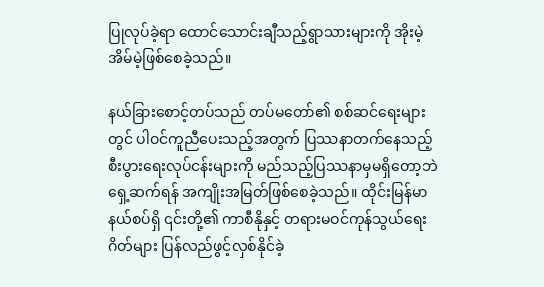ပြုလုပ်ခဲ့ရာ ထောင်သောင်းချီသည့်ရွာသားများကို အိုးမဲ့အိမ်မဲ့ဖြစ်စေခဲ့သည်။

နယ်ခြားစောင့်တပ်သည် တပ်မတော်၏ စစ်ဆင်ရေးများတွင် ပါဝင်ကူညီပေးသည့်အတွက် ပြဿနာတက်နေသည့် စီးပွားရေးလုပ်ငန်းများကို မည်သည့်ပြဿနာမှမရှိတော့ဘဲ ရှေ့ဆက်ရန် အကျိုးအမြတ်ဖြစ်စေခဲ့သည်။ ထိုင်းမြန်မာနယ်စပ်ရှိ ၎င်းတို့၏ ကာစီနိုနှင့် တရားမဝင်ကုန်သွယ်ရေးဂိတ်များ ပြန်လည်ဖွင့်လှစ်နိုင်ခဲ့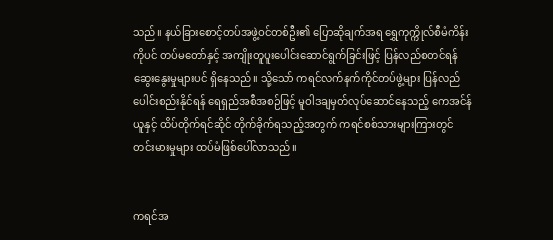သည်။ နယ်ခြားစောင့်တပ်အဖွဲ့ဝင်တစ်ဦး၏ ပြောဆိုချက်အရ ရွှေကုက္ကိုလ်စီမံကိန်းကိုပင် တပ်မတော်နှင့် အကျိုးတူပူးပေါင်းဆောင်ရွက်ခြင်းဖြင့် ပြန်လည်စတင်ရန် ဆွေးနွေးမှုများပင် ရှိနေသည်။ သို့သော် ကရင်လက်နက်ကိုင်တပ်ဖွဲ့များ ပြန်လည်ပေါင်းစည်းနိုင်ရန် ရေရှည်အစီအစဉ်ဖြင့် မူဝါဒချမှတ်လုပ်ဆောင်နေသည့် ကေအင်န်ယူနှင့် ထိပ်တိုက်ရင်ဆိုင် တိုက်ခိုက်ရသည့်အတွက် ကရင်စစ်သားများကြားတွင် တင်းမားမှုများ ထပ်မံဖြစ်ပေါ်လာသည်။


ကရင်အ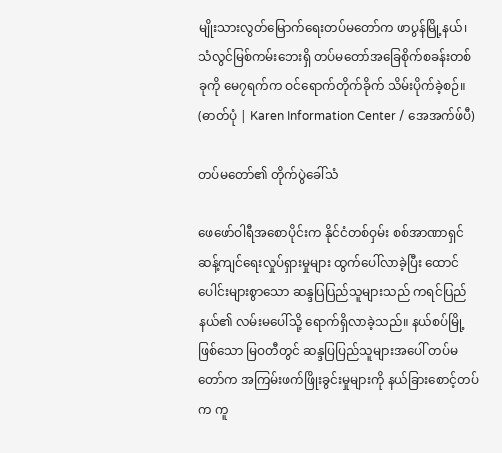မျိုးသားလွတ်မြောက်ရေးတပ်မတော်က ဖာပွန်မြို့နယ်၊ သံလွင်မြစ်ကမ်းဘေးရှိ တပ်မတော်အခြေစိုက်စခန်းတစ်ခုကို မေ၇ရက်က ဝင်ရောက်တိုက်ခိုက် သိမ်းပိုက်ခဲ့စဉ်။ (ဓာတ်ပုံ | Karen Information Center / အေအက်ဖ်ပီ)

တပ်မတော်၏ တိုက်ပွဲခေါ်သံ

ဖေဖော်ဝါရီအစောပိုင်းက နိုင်ငံတစ်ဝှမ်း စစ်အာဏာရှင်ဆန့်ကျင်ရေးလှုပ်ရှားမှုများ ထွက်ပေါ်လာခဲ့ပြီး ထောင်ပေါင်းများစွာသော ဆန္ဒပြပြည်သူများသည် ကရင်ပြည်နယ်၏ လမ်းမပေါ်သို့ ရောက်ရှိလာခဲ့သည်။ နယ်စပ်မြို့ဖြစ်သော မြဝတီတွင် ဆန္ဒပြပြည်သူများအပေါ် တပ်မတော်က အကြမ်းဖက်ဖြိုးခွင်းမှုများကို နယ်ခြားစောင့်တပ်က ကူ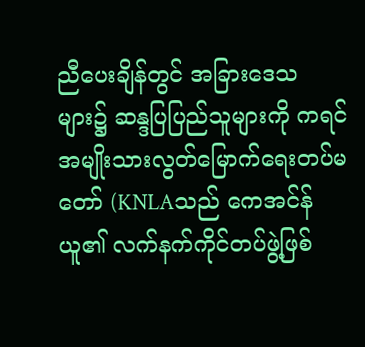ညီပေးချိန်တွင် အခြားဒေသများ၌ ဆန္ဒပြပြည်သူများကို ကရင်အမျိုးသားလွတ်မြောက်ရေးတပ်မတော် (KNLAသည် ကေအင်န်ယူ၏ လက်နက်ကိုင်တပ်ဖွဲ့ဖြစ်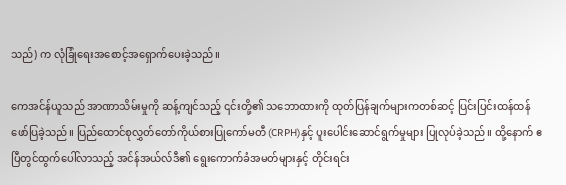သည်) က လုံခြုံရေးအစောင့်အရှောက်ပေးခဲ့သည်။

ကေအင်န်ယူသည် အာဏာသိမ်းမှုကို ဆန့်ကျင်သည့် ၎င်းတို့၏ သဘောထားကို ထုတ်ပြန်ချက်များကတစ်ဆင့် ပြင်းပြင်းထန်ထန် ဖော်ပြခဲ့သည်။ ပြည်ထောင်စုလွှတ်တော်ကိုယ်စားပြုကော်မတီ (CRPH)နှင့် ပူးပေါင်းဆောင်ရွက်မှုများ ပြုလုပ်ခဲ့သည်။ ထို့နောက် ဧပြီတွင်ထွက်ပေါ်လာသည့် အင်န်အယ်လ်ဒီ၏ ရွေးကောက်ခံအမတ်များနှင့် တိုင်းရင်း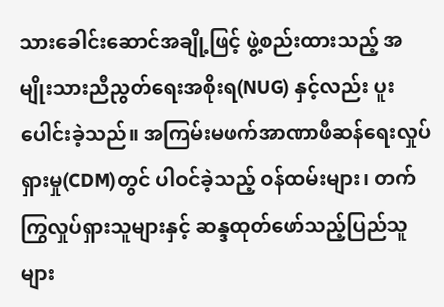သားခေါင်းဆောင်အချို့ဖြင့် ဖွဲ့စည်းထားသည့် အမျိုးသားညီညွတ်ရေးအစိုးရ(NUG) နှင့်လည်း ပူးပေါင်းခဲ့သည်။ အကြမ်းမဖက်အာဏာဖီဆန်ရေးလှုပ်ရှားမှု(CDM)တွင် ပါဝင်ခဲ့သည့် ဝန်ထမ်းများ၊ တက်ကြွလှုပ်ရှားသူများနှင့် ဆန္ဒထုတ်ဖော်သည့်ပြည်သူများ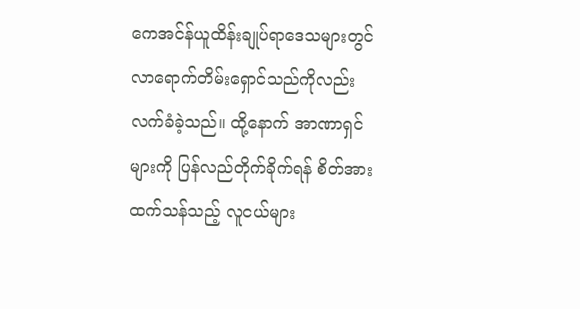ကေအင်န်ယူထိန်းချုပ်ရာဒေသများတွင် လာရောက်တိမ်းရှောင်သည်ကိုလည်း လက်ခံခဲ့သည်။ ထို့နောက် အာဏာရှင်များကို ပြန်လည်တိုက်ခိုက်ရန် စိတ်အားထက်သန်သည့် လူငယ်များ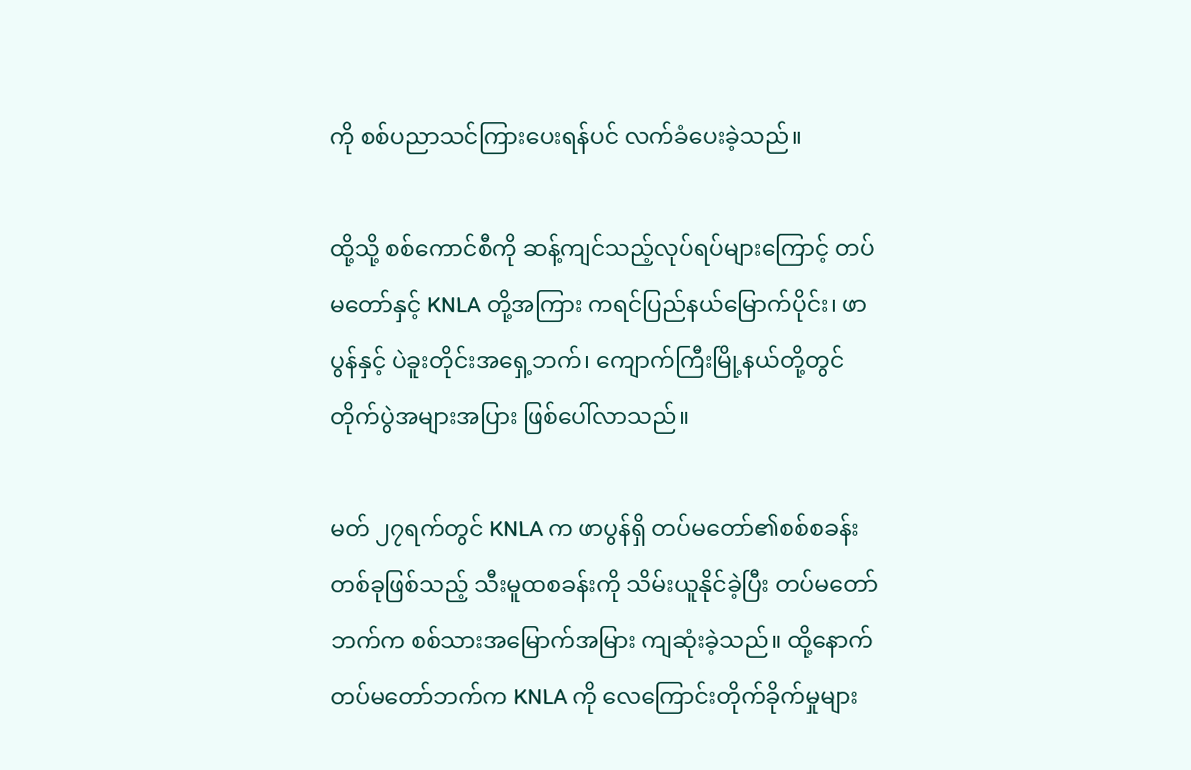ကို စစ်ပညာသင်ကြားပေးရန်ပင် လက်ခံပေးခဲ့သည်။

ထို့သို့ စစ်ကောင်စီကို ဆန့်ကျင်သည့်လုပ်ရပ်များကြောင့် တပ်မတော်နှင့် KNLA တို့အကြား ကရင်ပြည်နယ်မြောက်ပိုင်း၊ ဖာပွန်နှင့် ပဲခူးတိုင်းအရှေ့ဘက်၊ ကျောက်ကြီးမြို့နယ်တို့တွင် တိုက်ပွဲအများအပြား ဖြစ်ပေါ်လာသည်။

မတ် ၂၇ရက်တွင် KNLA က ဖာပွန်ရှိ တပ်မတော်၏စစ်စခန်းတစ်ခုဖြစ်သည့် သီးမူထစခန်းကို သိမ်းယူနိုင်ခဲ့ပြီး တပ်မတော်ဘက်က စစ်သားအမြောက်အမြား ကျဆုံးခဲ့သည်။ ထို့နောက် တပ်မတော်ဘက်က KNLA ကို လေကြောင်းတိုက်ခိုက်မှုများ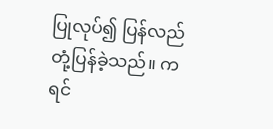ပြုလုပ်၍ ပြန်လည်တုံ့ပြန်ခဲ့သည်။ ကရင်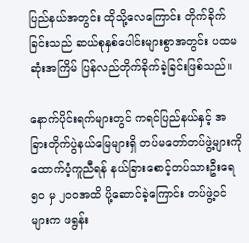ပြည်နယ်အတွင်း ထိုသို့လေကြောင်း တိုက်ခိုက်ခြင်းသည် ဆယ်စုနှစ်ပေါင်းများစွာအတွင်း ပထမဆုံးအကြိမ် ပြန်လည်တိုက်ခိုက်ခဲ့ခြင်းဖြစ်သည်။

နောက်ပိုင်းရက်များတွင် ကရင်ပြည်နယ်နှင့် အခြားတိုက်ပွဲနယ်မြေများရှိ တပ်မတော်တပ်ဖွဲ့များကို ထောက်ပံ့ကူညီရန် နယ်ခြားစောင့်တပ်သားဦးရေ ၅၀ မှ ၂ဝဝအထိ ပို့ဆောင်ခဲ့ကြောင်း တပ်ဖွဲ့ဝင်များက ဖရွန်း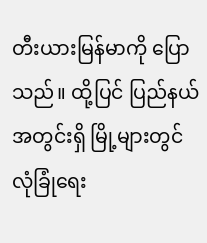တီးယားမြန်မာကို ပြောသည်။ ထို့ပြင် ပြည်နယ်အတွင်းရှိ မြို့များတွင် လုံခြုံရေး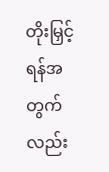တိုးမြှင့်ရန်အတွက်လည်း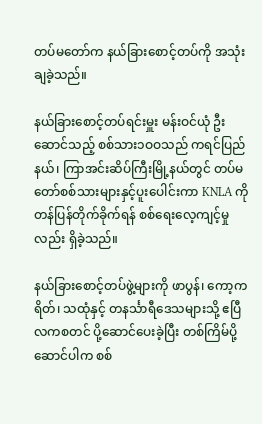တပ်မတော်က နယ်ခြားစောင့်တပ်ကို အသုံးချခဲ့သည်။

နယ်ခြားစောင့်တပ်ရင်းမှူး မန်းဝင်ယုံ ဦးဆောင်သည့် စစ်သား၁ဝဝသည် ကရင်ပြည်နယ်၊ ကြာအင်းဆိပ်ကြီးမြို့နယ်တွင် တပ်မတော်စစ်သားများနှင့်ပူးပေါင်းကာ KNLA ကို တန်ပြန်တိုက်ခိုက်ရန် စစ်ရေးလေ့ကျင့်မှုလည်း ရှိခဲ့သည်။

နယ်ခြားစောင့်တပ်ဖွဲ့များကို ဖာပွန်၊ ကော့ကရိတ်၊ သထုံနှင့် တနင်္သာရီဒေသများသို့ ဧပြီလကစတင် ပို့ဆောင်ပေးခဲ့ပြီး တစ်ကြိမ်ပို့ဆောင်ပါက စစ်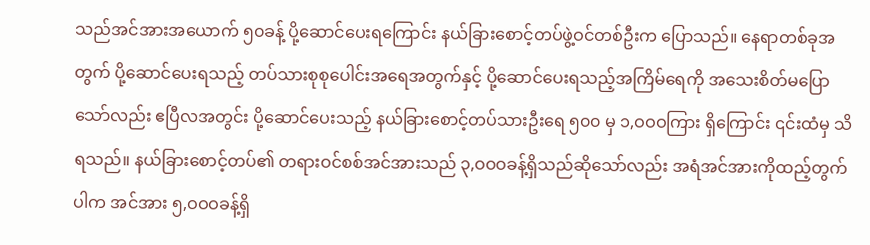သည်အင်အားအယောက် ၅၀ခန့် ပို့ဆောင်ပေးရကြောင်း နယ်ခြားစောင့်တပ်ဖွဲ့ဝင်တစ်ဦးက ပြောသည်။ နေရာတစ်ခုအတွက် ပို့ဆောင်ပေးရသည့် တပ်သားစုစုပေါင်းအရေအတွက်နှင့် ပို့ဆောင်ပေးရသည့်အကြိမ်ရေကို အသေးစိတ်မပြောသော်လည်း ဧပြီလအတွင်း ပို့ဆောင်ပေးသည့် နယ်ခြားစောင့်တပ်သားဦးရေ ၅၀၀ မှ ၁,ဝဝဝကြား ရှိကြောင်း ၎င်းထံမှ သိရသည်။ နယ်ခြားစောင့်တပ်၏ တရားဝင်စစ်အင်အားသည် ၃,ဝဝဝခန့်ရှိသည်ဆိုသော်လည်း အရံအင်အားကိုထည့်တွက်ပါက အင်အား ၅,ဝဝဝခန့်ရှိ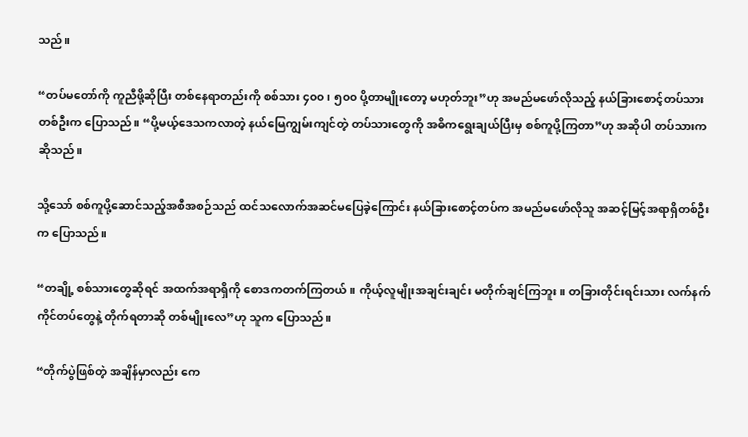သည်။

“တပ်မတော်ကို ကူညီဖို့ဆိုပြီး တစ်နေရာတည်းကို စစ်သား ၄၀၀၊ ၅၀၀ ပို့တာမျိုးတော့ မဟုတ်ဘူး”ဟု အမည်မဖော်လိုသည့် နယ်ခြားစောင့်တပ်သားတစ်ဦးက ပြောသည်။ “ပို့မယ့်ဒေသကလာတဲ့ နယ်မြေကျွမ်းကျင်တဲ့ တပ်သားတွေကို အဓိကရွေးချယ်ပြီးမှ စစ်ကူပို့ကြတာ”ဟု အဆိုပါ တပ်သားကဆိုသည်။

သို့သော် စစ်ကူပို့ဆောင်သည့်အစီအစဉ်သည် ထင်သလောက်အဆင်မပြေခဲ့ကြောင်း နယ်ခြားစောင့်တပ်က အမည်မဖော်လိုသူ အဆင့်မြင့်အရာရှိတစ်ဦးက ပြောသည်။

“တချို့ စစ်သားတွေဆိုရင် အထက်အရာရှိကို စောဒကတက်ကြတယ်။ ကိုယ့်လူမျိုးအချင်းချင်း မတိုက်ချင်ကြဘူး။ တခြားတိုင်းရင်းသား လက်နက်ကိုင်တပ်တွေနဲ့ တိုက်ရတာဆို တစ်မျိုးလေ”ဟု သူက ပြောသည်။

“တိုက်ပွဲဖြစ်တဲ့ အချိန်မှာလည်း ကေ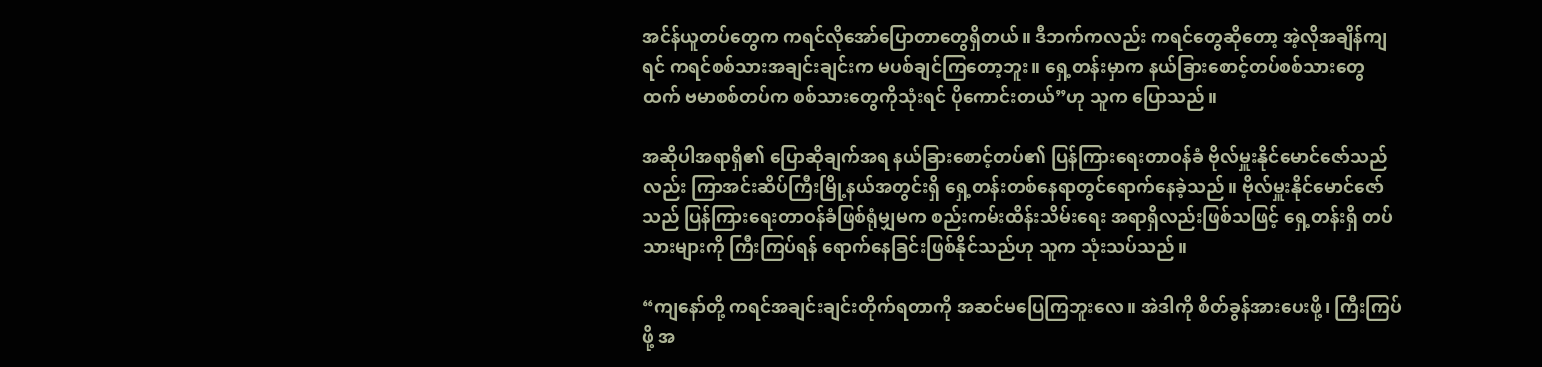အင်န်ယူတပ်တွေက ကရင်လိုအော်ပြောတာတွေရှိတယ်။ ဒီဘက်ကလည်း ကရင်တွေဆိုတော့ အဲ့လိုအချိန်ကျရင် ကရင်စစ်သားအချင်းချင်းက မပစ်ချင်ကြတော့ဘူး။ ရှေ့တန်းမှာက နယ်ခြားစောင့်တပ်စစ်သားတွေထက် ဗမာစစ်တပ်က စစ်သားတွေကိုသုံးရင် ပိုကောင်းတယ်”ဟု သူက ပြောသည်။

အဆိုပါအရာရှိ၏ ပြောဆိုချက်အရ နယ်ခြားစောင့်တပ်၏ ပြန်ကြားရေးတာဝန်ခံ ဗိုလ်မှူးနိုင်မောင်ဇော်သည်လည်း ကြာအင်းဆိပ်ကြီးမြို့နယ်အတွင်းရှိ ရှေ့တန်းတစ်နေရာတွင်ရောက်နေခဲ့သည်။ ဗိုလ်မှူးနိုင်မောင်ဇော်သည် ပြန်ကြားရေးတာဝန်ခံဖြစ်ရုံမျှမက စည်းကမ်းထိန်းသိမ်းရေး အရာရှိလည်းဖြစ်သဖြင့် ရှေ့တန်းရှိ တပ်သားများကို ကြီးကြပ်ရန် ရောက်နေခြင်းဖြစ်နိုင်သည်ဟု သူက သုံးသပ်သည်။

“ကျနော်တို့ ကရင်အချင်းချင်းတိုက်ရတာကို အဆင်မပြေကြဘူးလေ။ အဲဒါကို စိတ်ခွန်အားပေးဖို့၊ ကြီးကြပ်ဖို့ အ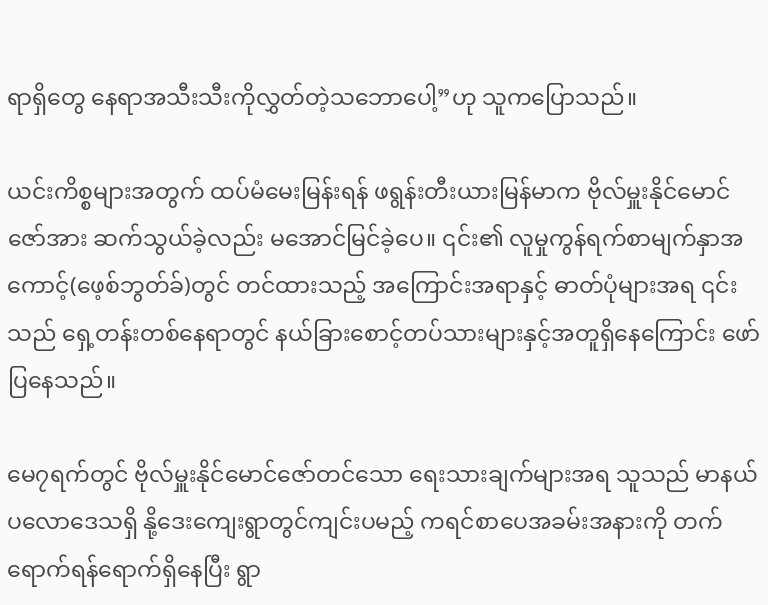ရာရှိတွေ နေရာအသီးသီးကိုလွှတ်တဲ့သဘောပေါ့”ဟု သူကပြောသည်။

ယင်းကိစ္စများအတွက် ထပ်မံမေးမြန်းရန် ဖရွန်းတီးယားမြန်မာက ဗိုလ်မှူးနိုင်မောင်ဇော်အား ဆက်သွယ်ခဲ့လည်း မအောင်မြင်ခဲ့ပေ။ ၎င်း၏ လူမှုကွန်ရက်စာမျက်နှာအကောင့်(ဖေ့စ်ဘွတ်ခ်)တွင် တင်ထားသည့် အကြောင်းအရာနှင့် ဓာတ်ပုံများအရ ၎င်းသည် ရှေ့တန်းတစ်နေရာတွင် နယ်ခြားစောင့်တပ်သားများနှင့်အတူရှိနေကြောင်း ဖော်ပြနေသည်။

မေ၇ရက်တွင် ဗိုလ်မှူးနိုင်မောင်ဇော်တင်သော ရေးသားချက်များအရ သူသည် မာနယ်ပလောဒေသရှိ နို့ဒေးကျေးရွာတွင်ကျင်းပမည့် ကရင်စာပေအခမ်းအနားကို တက်ရောက်ရန်ရောက်ရှိနေပြီး ရွာ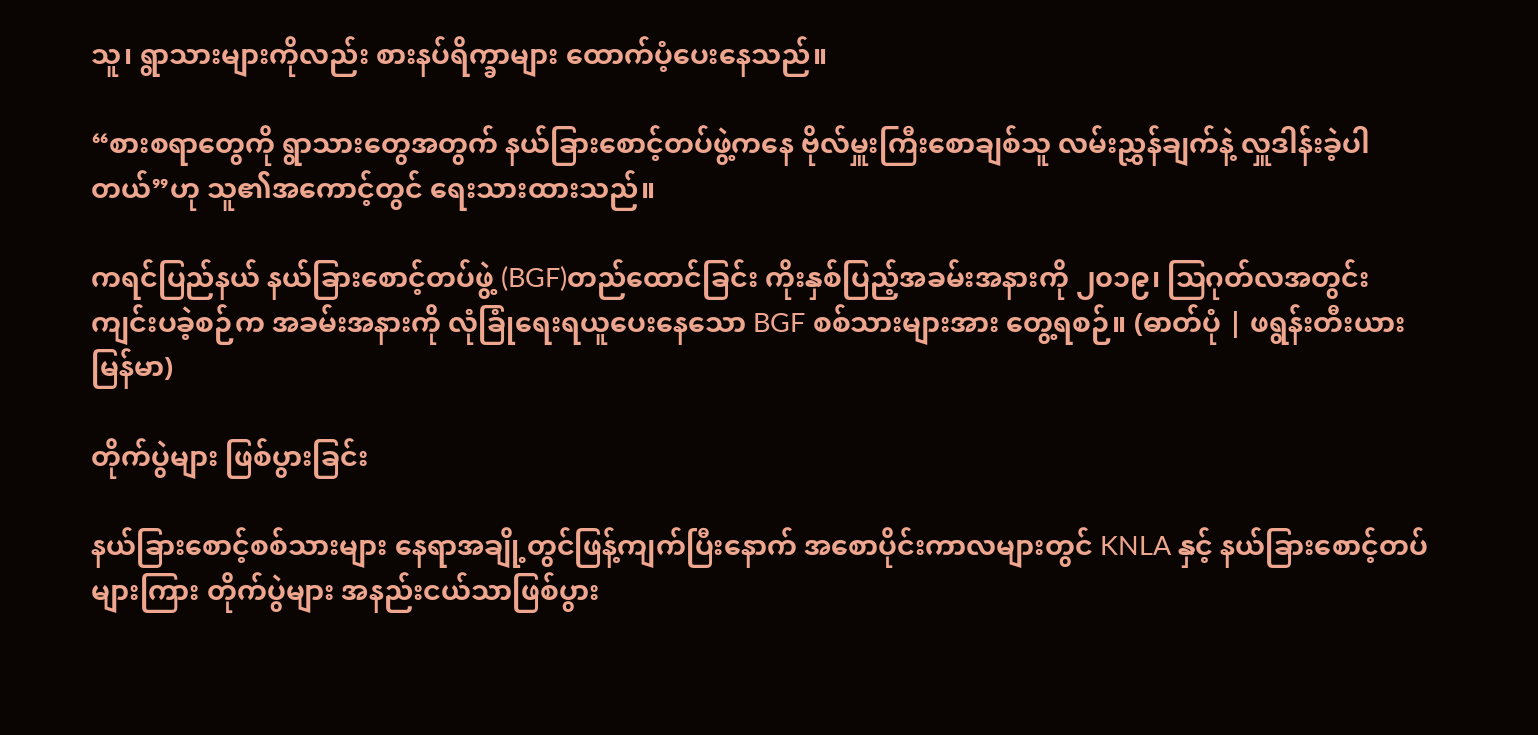သူ၊ ရွာသားများကိုလည်း စားနပ်ရိက္ခာများ ထောက်ပံ့ပေးနေသည်။

“စားစရာတွေကို ရွာသားတွေအတွက် နယ်ခြားစောင့်တပ်ဖွဲ့ကနေ ဗိုလ်မှူးကြီးစောချစ်သူ လမ်းညွှန်ချက်နဲ့ လှူဒါန်းခဲ့ပါတယ်”ဟု သူ၏အကောင့်တွင် ရေးသားထားသည်။

ကရင်ပြည်နယ် နယ်ခြားစောင့်တပ်ဖွဲ့ (BGF)တည်ထောင်ခြင်း ကိုးနှစ်ပြည့်အခမ်းအနားကို ၂၀၁၉၊ ဩဂုတ်လအတွင်း ကျင်းပခဲ့စဉ်က အခမ်းအနားကို လုံခြုံရေးရယူပေးနေသော BGF စစ်သားများအား တွေ့ရစဉ်။ (ဓာတ်ပုံ | ဖရွန်းတီးယားမြန်မာ)

တိုက်ပွဲများ ဖြစ်ပွားခြင်း

နယ်ခြားစောင့်စစ်သားများ နေရာအချို့တွင်ဖြန့်ကျက်ပြီးနောက် အစောပိုင်းကာလများတွင် KNLA နှင့် နယ်ခြားစောင့်တပ်များကြား တိုက်ပွဲများ အနည်းငယ်သာဖြစ်ပွား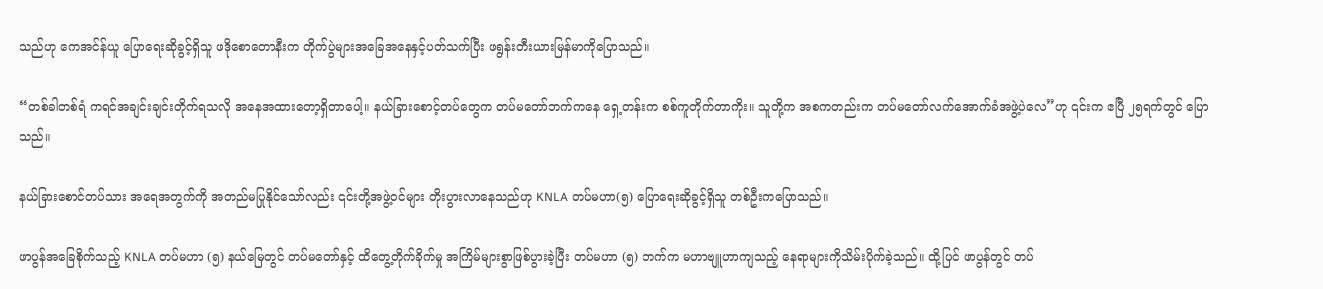သည်ဟု ကေအင်န်ယူ ပြောရေးဆိုခွင့်ရှိသူ ဖဒိုစောတောနီးက တိုက်ပွဲများအခြေအနေနှင့်ပတ်သက်ပြီး ဖရွန်းတီးယားမြန်မာကိုပြောသည်။

“တစ်ခါတစ်ရံ ကရင်အချင်းချင်းတိုက်ရသလို အနေအထားတော့ရှိတာပေါ့။ နယ်ခြားစောင့်တပ်တွေက တပ်မတော်ဘက်ကနေ ရှေ့တန်းက စစ်ကူတိုက်တာကိုး။ သူတို့က အစကတည်းက တပ်မတော်လက်အောက်ခံအဖွဲ့ပဲလေ”ဟု ၎င်းက ဧပြီ ၂၅ရက်တွင် ပြောသည်။

နယ်ခြားစောင်တပ်သား အရေအတွက်ကို အတည်မပြုနိုင်သော်လည်း ၎င်းတို့အဖွဲ့ဝင်များ တိုးပွားလာနေသည်ဟု KNLA တပ်မဟာ(၅) ပြောရေးဆိုခွင့်ရှိသူ တစ်ဦးကပြောသည်။

ဖာပွန်အခြေစိုက်သည့် KNLA တပ်မဟာ (၅) နယ်မြေတွင် တပ်မတော်နှင့် ထိတွေ့တိုက်ခိုက်မှု အကြိမ်များစွာဖြစ်ပွားခဲ့ပြီး တပ်မဟာ (၅) ဘက်က မဟာဗျူဟာကျသည့် နေရာများကိုသိမ်းပိုက်ခဲ့သည်။ ထို့ပြင် ဖာပွန်တွင် တပ်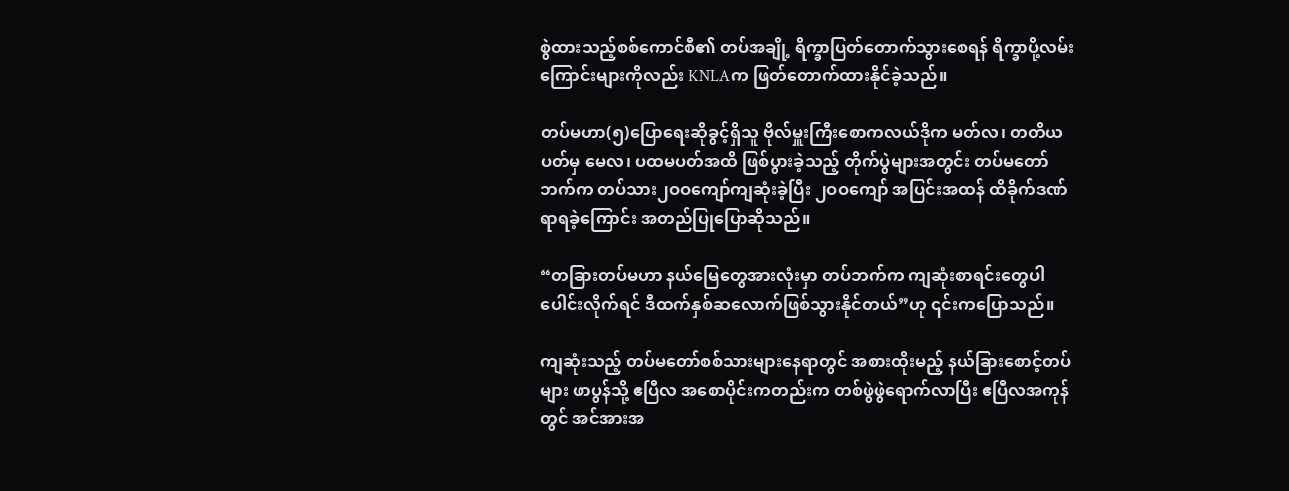စွဲထားသည့်စစ်ကောင်စီ၏ တပ်အချို့ ရိက္ခာပြတ်တောက်သွားစေရန် ရိက္ခာပို့လမ်းကြောင်းများကိုလည်း KNLAက ဖြတ်တောက်ထားနိုင်ခဲ့သည်။

တပ်မဟာ(၅)ပြောရေးဆိုခွင့်ရှိသူ ဗိုလ်မှူးကြီးစောကလယ်ဒိုက မတ်လ၊ တတိယပတ်မှ မေလ၊ ပထမပတ်အထိ ဖြစ်ပွားခဲ့သည့် တိုက်ပွဲများအတွင်း တပ်မတော်ဘက်က တပ်သား၂ဝဝကျော်ကျဆုံးခဲ့ပြီး ၂ဝဝကျော် အပြင်းအထန် ထိခိုက်ဒဏ်ရာရခဲ့ကြောင်း အတည်ပြုပြောဆိုသည်။

“တခြားတပ်မဟာ နယ်မြေတွေအားလုံးမှာ တပ်ဘက်က ကျဆုံးစာရင်းတွေပါပေါင်းလိုက်ရင် ဒီထက်နှစ်ဆလောက်ဖြစ်သွားနိုင်တယ်”ဟု ၎င်းကပြောသည်။

ကျဆုံးသည့် တပ်မတော်စစ်သားများနေရာတွင် အစားထိုးမည့် နယ်ခြားစောင့်တပ်များ ဖာပွန်သို့ ဧပြီလ အစောပိုင်းကတည်းက တစ်ဖွဲဖွဲရောက်လာပြီး ဧပြီလအကုန်တွင် အင်အားအ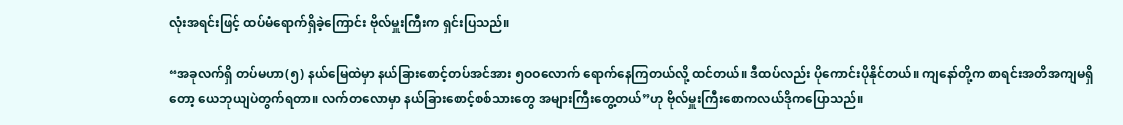လုံးအရင်းဖြင့် ထပ်မံရောက်ရှိခဲ့ကြောင်း ဗိုလ်မှူးကြီးက ရှင်းပြသည်။

“အခုလက်ရှိ တပ်မဟာ(၅) နယ်မြေထဲမှာ နယ်ခြားစောင့်တပ်အင်အား ၅ဝဝလောက် ရောက်နေကြတယ်လို့ ထင်တယ်။ ဒီထပ်လည်း ပိုကောင်းပိုနိုင်တယ်။ ကျနော်တို့က စာရင်းအတိအကျမရှိတော့ ယေဘုယျပဲတွက်ရတာ။ လက်တလောမှာ နယ်ခြားစောင့်စစ်သားတွေ အများကြီးတွေ့တယ်”ဟု ဗိုလ်မှူးကြီးစောကလယ်ဒိုကပြောသည်။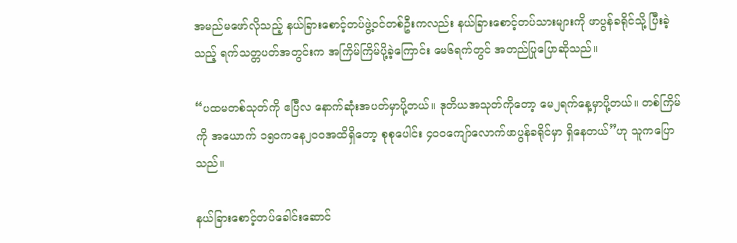အမည်မဖော်လိုသည့် နယ်ခြားစောင့်တပ်ဖွဲ့ဝင်တစ်ဦးကလည်း နယ်ခြားစောင့်တပ်သားများကို ဖာပွန်ခရိုင်သို့ ပြီးခဲ့သည့် ရက်သတ္တပတ်အတွင်းက အကြိမ်ကြိမ်ပို့ခဲ့ကြောင်း မေ၆ရက်တွင် အတည်ပြုပြောဆိုသည်။

“ပထမတစ်သုတ်ကို ဧပြီလ နောက်ဆုံးအပတ်မှာပို့တယ်။ ဒုတိယအသုတ်ကိုတော့ မေ၂ရက်နေ့မှာပို့တယ်။ တစ်ကြိမ်ကို အယောက် ၁၅၀ကနေ၂ဝဝအထိရှိတော့ စုစုပေါင်း ၄ဝဝကျော်လောက်ဖာပွန်ခရိုင်မှာ ရှိနေတယ်”ဟု သူကပြောသည်။

နယ်ခြားစောင့်တပ်ခေါင်းဆောင်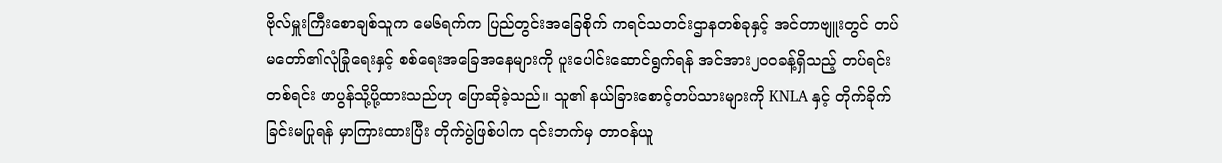ဗိုလ်မှူးကြီးစောချစ်သူက မေ၆ရက်က ပြည်တွင်းအခြေစိုက် ကရင်သတင်းဌာနတစ်ခုနှင့် အင်တာဗျူးတွင် တပ်မတော်၏လုံခြုံရေးနှင့် စစ်ရေးအခြေအနေများကို ပူးပေါင်းဆောင်ရွက်ရန် အင်အား၂ဝဝခန့်ရှိသည့် တပ်ရင်းတစ်ရင်း ဖာပွန်သို့ပို့ထားသည်ဟု ပြောဆိုခဲ့သည်။ သူ၏ နယ်ခြားစောင့်တပ်သားများကို KNLA နှင့် တိုက်ခိုက်ခြင်းမပြုရန် မှာကြားထားပြီး တိုက်ပွဲဖြစ်ပါက ၎င်းဘက်မှ တာဝန်ယူ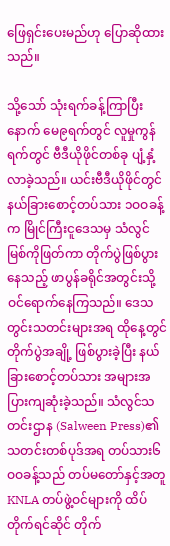ဖြေရှင်းပေးမည်ဟု ပြောဆိုထားသည်။

သို့သော် သုံးရက်ခန့်ကြာပြီးနောက် မေ၉ရက်တွင် လူမှုကွန်ရက်တွင် ဗီဒီယိုဖိုင်တစ်ခု ပျံ့နှံ့လာခဲ့သည်။ ယင်းဗီဒီယိုဖိုင်တွင် နယ်ခြားစောင့်တပ်သား ၁ဝဝခန့်က မြိုင်ကြီးငူဒေသမှ သံလွင်မြစ်ကိုဖြတ်ကာ တိုက်ပွဲဖြစ်ပွားနေသည့် ဖာပွန်ခရိုင်အတွင်းသို့ ဝင်ရောက်နေကြသည်။ ဒေသတွင်းသတင်းများအရ ထိုနေ့တွင် တိုက်ပွဲအချို့ ဖြစ်ပွားခဲ့ပြီး နယ်ခြားစောင့်တပ်သား အများအပြားကျဆုံးခဲ့သည်။ သံလွင်သတင်းဌာန (Salween Press)၏ သတင်းတစ်ပုဒ်အရ တပ်သား၆ဝဝခန့်သည် တပ်မတော်နှင့်အတူ KNLA တပ်ဖွဲ့ဝင်များကို ထိပ်တိုက်ရင်ဆိုင် တိုက်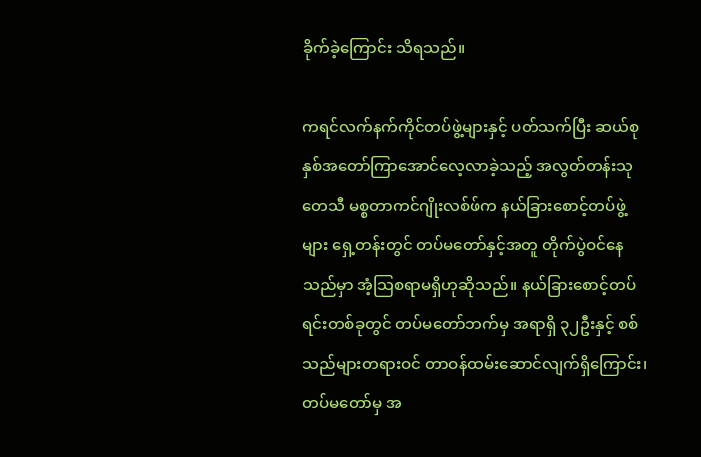ခိုက်ခဲ့ကြောင်း သိရသည်။

ကရင်လက်နက်ကိုင်တပ်ဖွဲ့များနှင့် ပတ်သက်ပြီး ဆယ်စုနှစ်အတော်ကြာအောင်လေ့လာခဲ့သည့် အလွတ်တန်းသုတေသီ မစ္စတာကင်ဂျိုးလစ်ဖ်က နယ်ခြားစောင့်တပ်ဖွဲ့များ ရှေ့တန်းတွင် တပ်မတော်နှင့်အတူ တိုက်ပွဲဝင်နေသည်မှာ အံ့သြစရာမရှိဟုဆိုသည်။ နယ်ခြားစောင့်တပ်ရင်းတစ်ခုတွင် တပ်မတော်ဘက်မှ အရာရှိ ၃၂ဦးနှင့် စစ်သည်များတရားဝင် တာဝန်ထမ်းဆောင်လျက်ရှိကြောင်း၊ တပ်မတော်မှ အ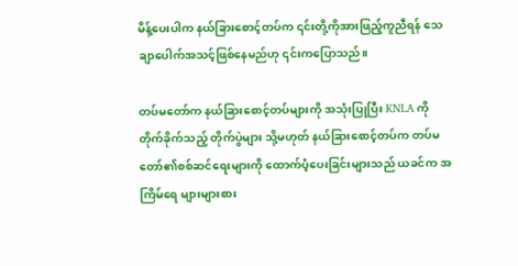မိန့်ပေးပါက နယ်ခြားစောင့်တပ်က ၎င်းတို့ကိုအားဖြည့်ကူညီရန် သေချာပေါက်အသင့်ဖြစ်နေမည်ဟု ၎င်းကပြောသည်။

တပ်မတော်က နယ်ခြားစောင့်တပ်များကို အသုံးပြုပြီး KNLA ကို တိုက်ခိုက်သည့် တိုက်ပွဲများ သို့မဟုတ် နယ်ခြားစောင့်တပ်က တပ်မတော်၏စစ်ဆင်ရေးများကို ထောက်ပံ့ပေးခြင်းများသည် ယခင်က အကြိမ်ရေ များများစား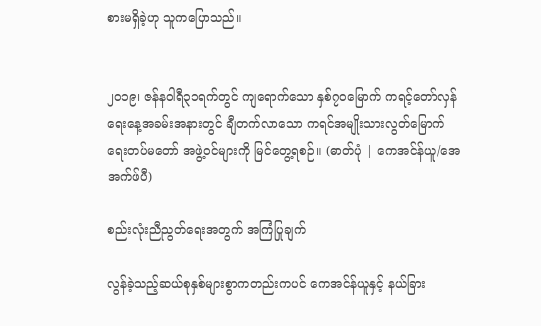စားမရှိခဲ့ဟု သူကပြောသည်။


၂၀၁၉၊ ဇန်နဝါရီ၃၁ရက်တွင် ကျရောက်သော နှစ်၇၀မြောက် ကရင့်တော်လှန်ရေးနေ့အခမ်းအနားတွင် ချီတက်လာသော ကရင်အမျိုးသားလွတ်မြောက်ရေးတပ်မတော် အဖွဲ့ဝင်များကို မြင်တွေ့ရစဉ်။ (ဓာတ်ပုံ | ကေအင်န်ယူ/အေအက်ဖ်ပီ)

စည်းလုံးညီညွတ်ရေးအတွက် အကြံပြုချက်

လွန်ခဲ့သည့်ဆယ်စုနှစ်များစွာကတည်းကပင် ကေအင်န်ယူနှင့် နယ်ခြား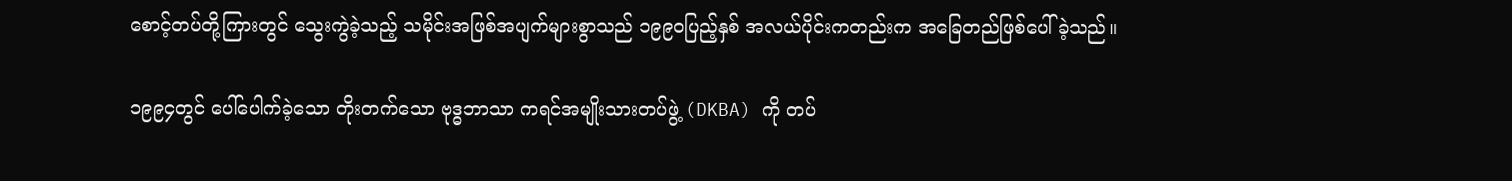စောင့်တပ်တို့ကြားတွင် သွေးကွဲခဲ့သည့် သမိုင်းအဖြစ်အပျက်များစွာသည် ၁၉၉၀ပြည့်နှစ် အလယ်ပိုင်းကတည်းက အခြေတည်ဖြစ်ပေါ်ခဲ့သည်။

၁၉၉၄တွင် ပေါ်ပေါက်ခဲ့သော တိုးတက်သော ဗုဒ္ဓဘာသာ ကရင်အမျိုးသားတပ်ဖွဲ့ (DKBA) ကို တပ်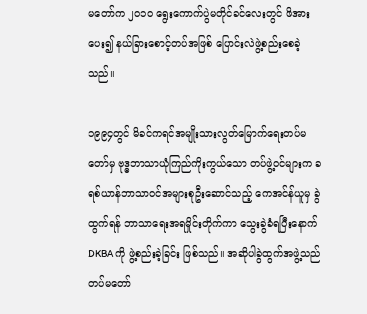မတော်က ၂၀၁၀ ရွေးကောက်ပွဲမတိုင်ခင်လေးတွင် ဖိအားပေး၍ နယ်ခြားစောင့်တပ်အဖြစ် ပြောင်းလဲဖွဲ့စည်းစေခဲ့သည်။

၁၉၉၄တွင် မိခင်ကရင်အမျိုးသားလွတ်မြောက်ရေးတပ်မတော်မှ ဗုဒ္ဓဘာသာယုံကြည်ကိုးကွယ်သော တပ်ဖွဲ့ဝင်များက ခရစ်ယာန်ဘာသာဝင်အများစုဦးဆောင်သည့် ကေအင်န်ယူမှ ခွဲထွက်ရန် ဘာသာရေးအရမှိုင်းတိုက်ကာ သွေးခွဲခံရပြီးနောက် DKBA ကို ဖွဲ့စည်းခဲ့ခြင်း ဖြစ်သည်။ အဆိုပါခွဲထွက်အဖွဲ့သည် တပ်မတော်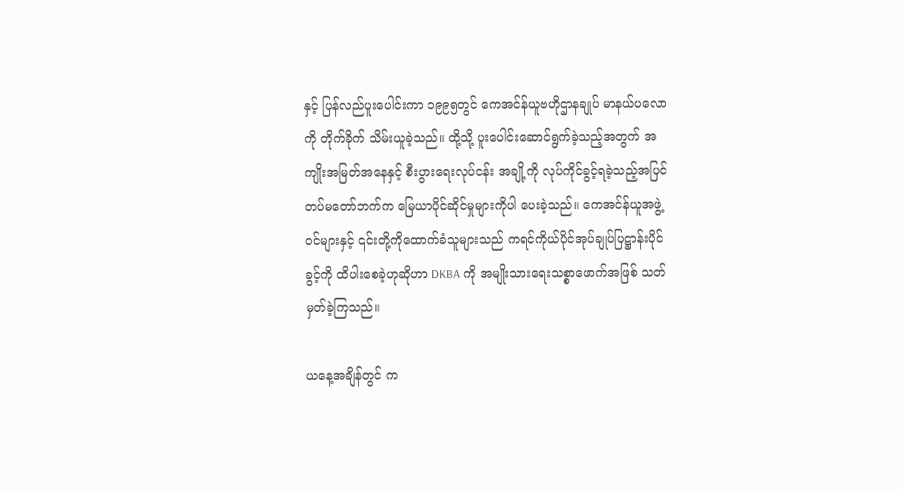နှင့် ပြန်လည်ပူးပေါင်းကာ ၁၉၉၅တွင် ကေအင်န်ယူဗဟိုဌာနချုပ် မာနယ်ပလောကို တိုက်ခိုက် သိမ်းယူခဲ့သည်။ ထို့သို့ ပူးပေါင်းဆောင်ရွက်ခဲ့သည့်အတွက် အကျိုးအမြတ်အနေနှင့် စီးပွားရေးလုပ်ငန်း အချို့ကို လုပ်ကိုင်ခွင့်ရခဲ့သည့်အပြင် တပ်မတော်ဘက်က မြေယာပိုင်ဆိုင်မှုများကိုပါ ပေးခဲ့သည်။ ကေအင်န်ယူအဖွဲ့ဝင်များနှင့် ၎င်းတို့ကိုထောက်ခံသူများသည် ကရင်ကိုယ်ပိုင်အုပ်ချုပ်ပြဋ္ဌာန်းပိုင်ခွင့်ကို ထိပါးစေခဲ့ဟုဆိုဟာ DKBA ကို အမျိုးသားရေးသစ္စာဖောက်အဖြစ် သတ်မှတ်ခဲ့ကြသည်။

ယနေ့အချိန်တွင် က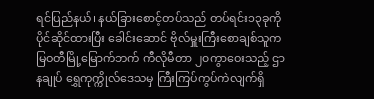ရင်ပြည်နယ်၊ နယ်ခြားစောင့်တပ်သည် တပ်ရင်း၁၃ခုကို ပိုင်ဆိုင်ထားပြီး ခေါင်းဆောင် ဗိုလ်မှူးကြီးစောချစ်သူက မြဝတီမြို့မြောက်ဘက် ကီလိုမီတာ ၂၀ကွာဝေးသည့် ဌာနချုပ် ရွှေကုက္ကိုလ်ဒေသမှ ကြီးကြပ်ကွပ်ကဲလျက်ရှိ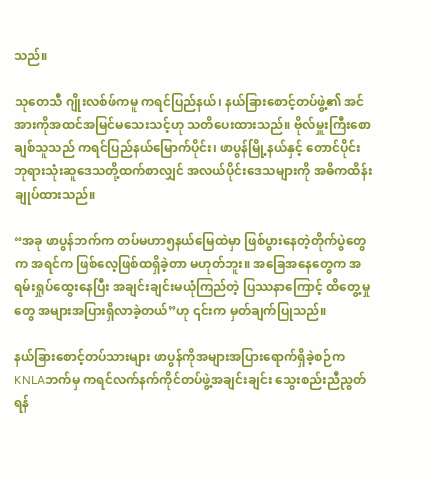သည်။

သုတေသီ ဂျိုးလစ်ဖ်ကမူ ကရင်ပြည်နယ်၊ နယ်ခြားစောင့်တပ်ဖွဲ့၏ အင်အားကိုအထင်အမြင်မသေးသင့်ဟု သတိပေးထားသည်။ ဗိုလ်မှူးကြီးစောချစ်သူသည် ကရင်ပြည်နယ်မြောက်ပိုင်း၊ ဖာပွန်မြို့နယ်နှင့် တောင်ပိုင်း ဘုရားသုံးဆူဒေသတို့ထက်စာလျှင် အလယ်ပိုင်းဒေသများကို အဓိကထိန်းချုပ်ထားသည်။

“အခု ဖာပွန်ဘက်က တပ်မဟာ၅နယ်မြေထဲမှာ ဖြစ်ပွားနေတဲ့တိုက်ပွဲတွေက အရင်က ဖြစ်လေ့ဖြစ်ထရှိခဲ့တာ မဟုတ်ဘူး။ အခြေအနေတွေက အရမ်းရှုပ်ထွေးနေပြီး အချင်းချင်းမယုံကြည်တဲ့ ပြဿနာကြောင့် ထိတွေ့မှုတွေ အများအပြားရှိလာခဲ့တယ်”ဟု ၎င်းက မှတ်ချက်ပြုသည်။

နယ်ခြားစောင့်တပ်သားများ ဖာပွန်ကိုအများအပြားရောက်ရှိခဲ့စဉ်က KNLAဘက်မှ ကရင်လက်နက်ကိုင်တပ်ဖွဲ့အချင်းချင်း သွေးစည်းညီညွတ်ရန်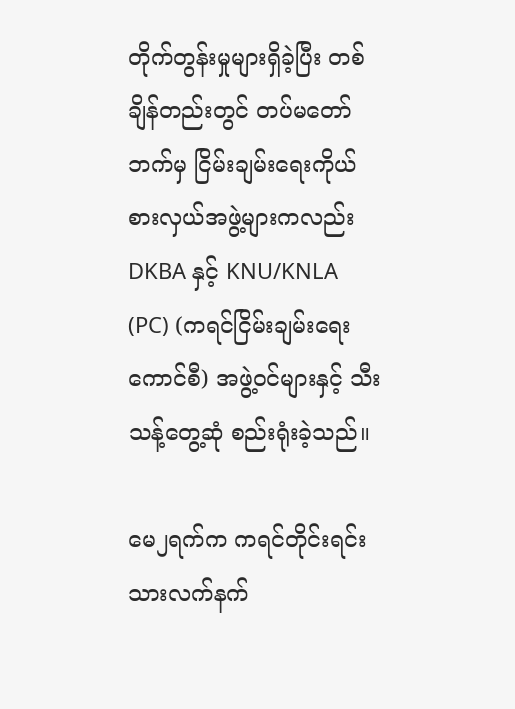တိုက်တွန်းမှုများရှိခဲ့ပြီး တစ်ချိန်တည်းတွင် တပ်မတော်ဘက်မှ ငြိမ်းချမ်းရေးကိုယ်စားလှယ်အဖွဲ့များကလည်း DKBA နှင့် KNU/KNLA (PC) (ကရင်ငြိမ်းချမ်းရေးကောင်စီ) အဖွဲ့ဝင်များနှင့် သီးသန့်တွေ့ဆုံ စည်းရုံးခဲ့သည်။

မေ၂ရက်က ကရင်တိုင်းရင်းသားလက်နက်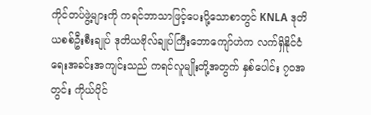ကိုင်တပ်ဖွဲ့များကို ကရင်ဘာသာဖြင့်ပေးပို့သောစာတွင် KNLA ဒုတိယစစ်ဦးစီးချုပ် ဒုတိယဗိုလ်ချုပ်ကြီးဘောကျော်ဟဲက လက်ရှိနိုင်ငံရေးအခင်းအကျင်းသည် ကရင်လူမျိုးတို့အတွက် နှစ်ပေါင်း ၇ဝအတွင်း ကိုယ်ပိုင်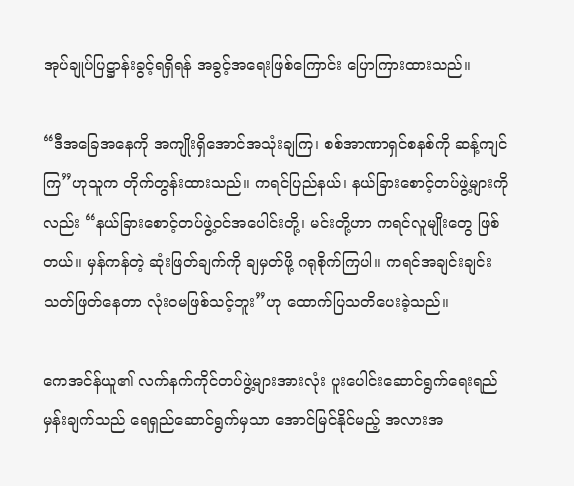အုပ်ချုပ်ပြဋ္ဌာန်းခွင့်ရရှိရန် အခွင့်အရေးဖြစ်ကြောင်း ပြောကြားထားသည်။

“ဒီအခြေအနေကို အကျိုးရှိအောင်အသုံးချကြ၊ စစ်အာဏာရှင်စနစ်ကို ဆန့်ကျင်ကြ”ဟုသူက တိုက်တွန်းထားသည်။ ကရင်ပြည်နယ်၊ နယ်ခြားစောင့်တပ်ဖွဲ့များကိုလည်း “နယ်ခြားစောင့်တပ်ဖွဲ့ဝင်အပေါင်းတို့၊ မင်းတို့ဟာ ကရင်လူမျိုးတွေ ဖြစ်တယ်။ မှန်ကန်တဲ့ ဆုံးဖြတ်ချက်ကို ချမှတ်ဖို့ ဂရုစိုက်ကြပါ။ ကရင်အချင်းချင်းသတ်ဖြတ်နေတာ လုံးဝမဖြစ်သင့်ဘူး”ဟု ထောက်ပြသတိပေးခဲ့သည်။

ကေအင်န်ယူ၏ လက်နက်ကိုင်တပ်ဖွဲ့များအားလုံး ပူးပေါင်းဆောင်ရွက်ရေးရည်မှန်းချက်သည် ရေရှည်ဆောင်ရွက်မှသာ အောင်မြင်နိုင်မည့် အလားအ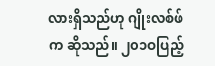လားရှိသည်ဟု ဂျိုးလစ်ဖ်က ဆိုသည်။ ၂၀၁ဝပြည့်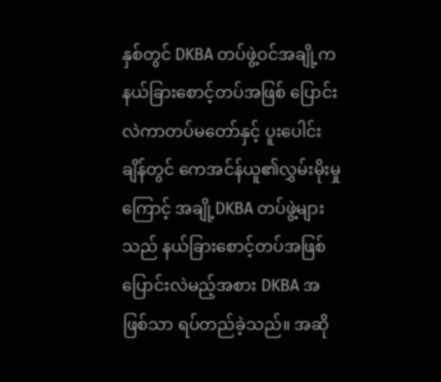နှစ်တွင် DKBA တပ်ဖွဲ့ဝင်အချို့က နယ်ခြားစောင့်တပ်အဖြစ် ပြောင်းလဲကာတပ်မတော်နှင့် ပူးပေါင်းချိန်တွင် ကေအင်န်ယူ၏လွှမ်းမိုးမှုကြောင့် အချို့DKBA တပ်ဖွဲ့များသည် နယ်ခြားစောင့်တပ်အဖြစ် ပြောင်းလဲမည့်အစား DKBA အဖြစ်သာ ရပ်တည်ခဲ့သည်။ အဆို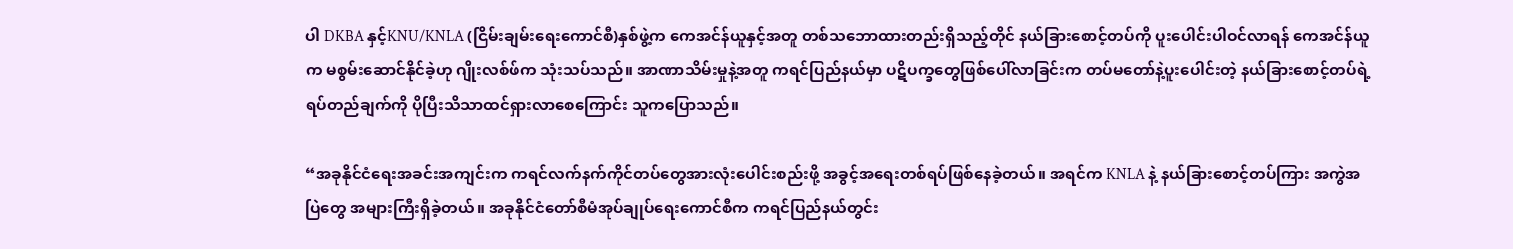ပါ DKBA နှင့်KNU/KNLA (ငြိမ်းချမ်းရေးကောင်စီ)နှစ်ဖွဲ့က ကေအင်န်ယူနှင့်အတူ တစ်သဘောထားတည်းရှိသည့်တိုင် နယ်ခြားစောင့်တပ်ကို ပူးပေါင်းပါဝင်လာရန် ကေအင်န်ယူက မစွမ်းဆောင်နိုင်ခဲ့ဟု ဂျိုးလစ်ဖ်က သုံးသပ်သည်။ အာဏာသိမ်းမှုနဲ့အတူ ကရင်ပြည်နယ်မှာ ပဋိပက္ခတွေဖြစ်ပေါ်လာခြင်းက တပ်မတော်နဲ့ပူးပေါင်းတဲ့ နယ်ခြားစောင့်တပ်ရဲ့ ရပ်တည်ချက်ကို ပိုပြီးသိသာထင်ရှားလာစေကြောင်း သူကပြောသည်။

“အခုနိုင်ငံရေးအခင်းအကျင်းက ကရင်လက်နက်ကိုင်တပ်တွေအားလုံးပေါင်းစည်းဖို့ အခွင့်အရေးတစ်ရပ်ဖြစ်နေခဲ့တယ်။ အရင်က KNLA နဲ့ နယ်ခြားစောင့်တပ်ကြား အကွဲအပြဲတွေ အများကြီးရှိခဲ့တယ်။ အခုနိုင်ငံတော်စီမံအုပ်ချုပ်ရေးကောင်စီက ကရင်ပြည်နယ်တွင်း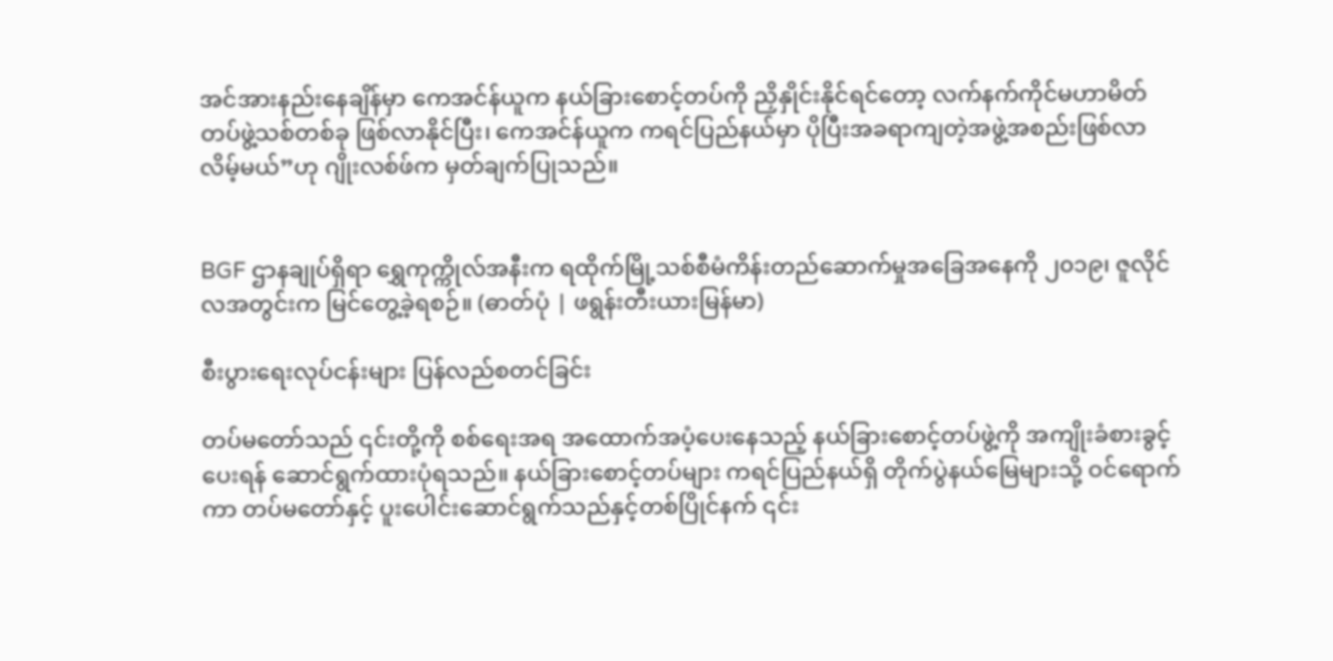အင်အားနည်းနေချိန်မှာ ကေအင်န်ယူက နယ်ခြားစောင့်တပ်ကို ညှိနှိုင်းနိုင်ရင်တော့ လက်နက်ကိုင်မဟာမိတ်တပ်ဖွဲ့သစ်တစ်ခု ဖြစ်လာနိုင်ပြီး၊ ကေအင်န်ယူက ကရင်ပြည်နယ်မှာ ပိုပြီးအခရာကျတဲ့အဖွဲ့အစည်းဖြစ်လာလိမ့်မယ်”ဟု ဂျိုးလစ်ဖ်က မှတ်ချက်ပြုသည်။


BGF ဌာနချုပ်ရှိရာ ရွှေကုက္ကိုလ်အနီးက ရထိုက်မြို့သစ်စီမံကိန်းတည်ဆောက်မှုအခြေအနေကို ၂၀၁၉၊ ဇူလိုင်လအတွင်းက မြင်တွေ့ခဲ့ရစဉ်။ (ဓာတ်ပုံ | ဖရွန်းတီးယားမြန်မာ)

စီးပွားရေးလုပ်ငန်းများ ပြန်လည်စတင်ခြင်း

တပ်မတော်သည် ၎င်းတို့ကို စစ်ရေးအရ အထောက်အပံ့ပေးနေသည့် နယ်ခြားစောင့်တပ်ဖွဲ့ကို အကျိုးခံစားခွင့်ပေးရန် ဆောင်ရွက်ထားပုံရသည်။ နယ်ခြားစောင့်တပ်များ ကရင်ပြည်နယ်ရှိ တိုက်ပွဲနယ်မြေများသို့ ဝင်ရောက်ကာ တပ်မတော်နှင့် ပူးပေါင်းဆောင်ရွက်သည်နှင့်တစ်ပြိုင်နက် ၎င်း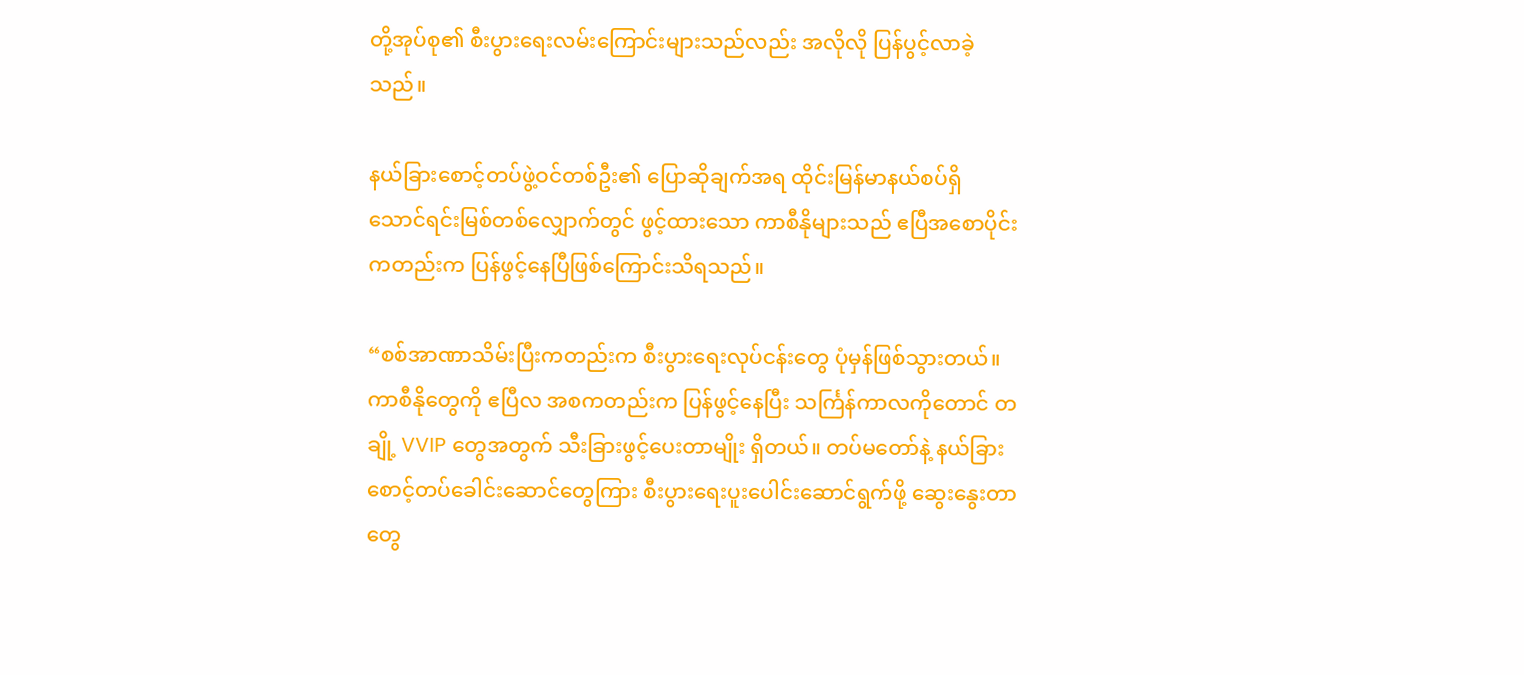တို့အုပ်စု၏ စီးပွားရေးလမ်းကြောင်းများသည်လည်း အလိုလို ပြန်ပွင့်လာခဲ့သည်။

နယ်ခြားစောင့်တပ်ဖွဲ့ဝင်တစ်ဦး၏ ပြောဆိုချက်အရ ထိုင်းမြန်မာနယ်စပ်ရှိ သောင်ရင်းမြစ်တစ်လျှောက်တွင် ဖွင့်ထားသော ကာစီနိုများသည် ဧပြီအစောပိုင်းကတည်းက ပြန်ဖွင့်နေပြီဖြစ်ကြောင်းသိရသည်။

“စစ်အာဏာသိမ်းပြီးကတည်းက စီးပွားရေးလုပ်ငန်းတွေ ပုံမှန်ဖြစ်သွားတယ်။ ကာစီနိုတွေကို ဧပြီလ အစကတည်းက ပြန်ဖွင့်နေပြီး သင်္ကြန်ကာလကိုတောင် တချို့ VVIP တွေအတွက် သီးခြားဖွင့်ပေးတာမျိုး ရှိတယ်။ တပ်မတော်နဲ့ နယ်ခြားစောင့်တပ်ခေါင်းဆောင်တွေကြား စီးပွားရေးပူးပေါင်းဆောင်ရွက်ဖို့ ဆွေးနွေးတာတွေ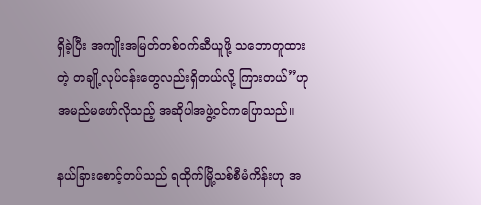ရှိခဲ့ပြီး အကျိုးအမြတ်တစ်ဝက်ဆီယူဖို့ သဘောတူထားတဲ့ တချို့လုပ်ငန်းတွေလည်းရှိတယ်လို့ ကြားတယ်”ဟု အမည်မဖော်လိုသည့် အဆိုပါအဖွဲ့ဝင်ကပြောသည်။

နယ်ခြားစောင့်တပ်သည် ရထိုက်မြို့သစ်စီမံကိန်းဟု အ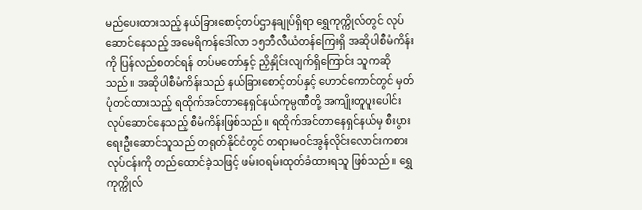မည်ပေးထားသည့် နယ်ခြားစောင့်တပ်ဌာနချုပ်ရှိရာ ရွှေကုက္ကိုလ်တွင် လုပ်ဆောင်နေသည့် အမေရိကန်ဒေါ်လာ ၁၅ဘီလီယံတန်ကြေးရှိ အဆိုပါစီမံကိန်းကို ပြန်လည်စတင်ရန် တပ်မတော်နှင့် ညှိနှိုင်းလျက်ရှိကြောင်း သူကဆိုသည်။ အဆိုပါစီမံကိန်းသည် နယ်ခြားစောင့်တပ်နှင့် ဟောင်ကောင်တွင် မှတ်ပုံတင်ထားသည့် ရထိုက်အင်တာနေရှင်နယ်ကုမ္ပဏီတို့ အကျိုးတူပူးပေါင်းလုပ်ဆောင်နေသည့် စီမံကိန်းဖြစ်သည်။ ရထိုက်အင်တာနေရှင်နယ်မှ စီးပွားရေးဦးဆောင်သူသည် တရုတ်နိုင်ငံတွင် တရားမဝင်အွန်လိုင်းလောင်းကစားလုပ်ငန်းကို တည်ထောင်ခဲ့သဖြင့် ဖမ်းဝရမ်းထုတ်ခံထားရသူ ဖြစ်သည်။ ရွှေကုက္ကိုလ်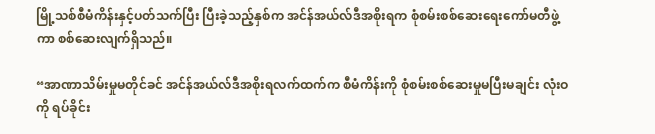မြို့သစ်စီမံကိန်းနှင့်ပတ်သက်ပြီး ပြီးခဲ့သည့်နှစ်က အင်န်အယ်လ်ဒီအစိုးရက စုံစမ်းစစ်ဆေးရေးကော်မတီဖွဲ့ကာ စစ်ဆေးလျက်ရှိသည်။

“အာဏာသိမ်းမှုမတိုင်ခင် အင်န်အယ်လ်ဒီအစိုးရလက်ထက်က စီမံကိန်းကို စုံစမ်းစစ်ဆေးမှုမပြီးမချင်း လုံးဝကို ရပ်ခိုင်း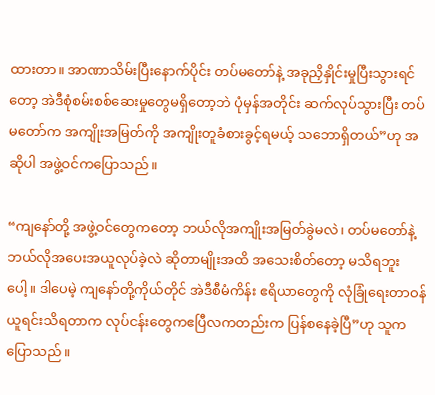ထားတာ။ အာဏာသိမ်းပြီးနောက်ပိုင်း တပ်မတော်နဲ့ အခုညှိနှိုင်းမှုပြီးသွားရင်တော့ အဲဒီစုံစမ်းစစ်ဆေးမှုတွေမရှိတော့ဘဲ ပုံမှန်အတိုင်း ဆက်လုပ်သွားပြီး တပ်မတော်က အကျိုးအမြတ်ကို အကျိုးတူခံစားခွင့်ရမယ့် သဘောရှိတယ်”ဟု အဆိုပါ အဖွဲ့ဝင်ကပြောသည်။

“ကျနော်တို့ အဖွဲ့ဝင်တွေကတော့ ဘယ်လိုအကျိုးအမြတ်ခွဲမလဲ၊ တပ်မတော်နဲ့ ဘယ်လိုအပေးအယူလုပ်ခဲ့လဲ ဆိုတာမျိုးအထိ အသေးစိတ်တော့ မသိရဘူးပေါ့။ ဒါပေမဲ့ ကျနော်တို့ကိုယ်တိုင် အဲဒီစီမံကိန်း ဧရိယာတွေကို လုံခြုံရေးတာဝန်ယူရင်းသိရတာက လုပ်ငန်းတွေကဧပြီလကတည်းက ပြန်စနေခဲ့ပြီ”ဟု သူက ပြောသည်။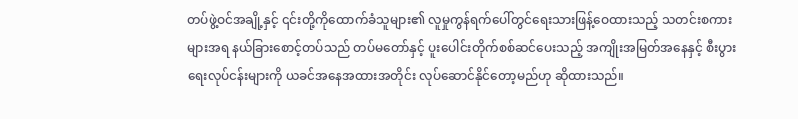တပ်ဖွဲ့ဝင်အချို့နှင့် ၎င်းတို့ကိုထောက်ခံသူများ၏ လူမှုကွန်ရက်ပေါ်တွင်ရေးသားဖြန့်ဝေထားသည့် သတင်းစကားများအရ နယ်ခြားစောင့်တပ်သည် တပ်မတော်နှင့် ပူးပေါင်းတိုက်စစ်ဆင်ပေးသည့် အကျိုးအမြတ်အနေနှင့် စီးပွားရေးလုပ်ငန်းများကို ယခင်အနေအထားအတိုင်း လုပ်ဆောင်နိုင်တော့မည်ဟု ဆိုထားသည်။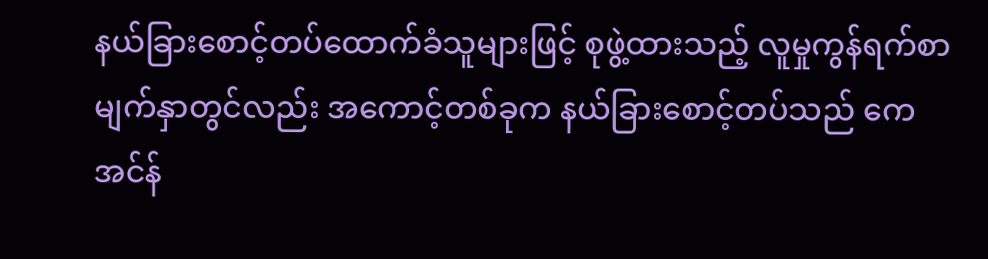နယ်ခြားစောင့်တပ်ထောက်ခံသူများဖြင့် စုဖွဲ့ထားသည့် လူမှုကွန်ရက်စာမျက်နှာတွင်လည်း အကောင့်တစ်ခုက နယ်ခြားစောင့်တပ်သည် ကေအင်န်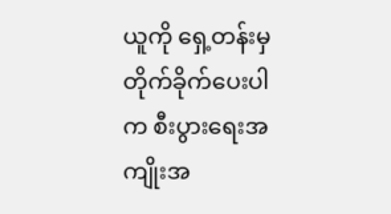ယူကို ရှေ့တန်းမှတိုက်ခိုက်ပေးပါက စီးပွားရေးအကျိုးအ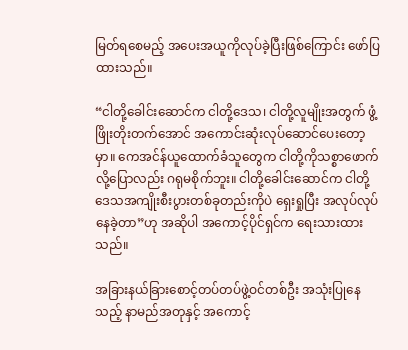မြတ်ရစေမည့် အပေးအယူကိုလုပ်ခဲ့ပြီးဖြစ်ကြောင်း ဖော်ပြထားသည်။

“ငါတို့ခေါင်းဆောင်က ငါတို့ဒေသ၊ ငါတို့လူမျိုးအတွက် ဖွံ့ဖြိုးတိုးတက်အောင် အကောင်းဆုံးလုပ်ဆောင်ပေးတော့မှာ။ ကေအင်န်ယူထောက်ခံသူတွေက ငါတို့ကိုသစ္စာဖောက်လို့ပြောလည်း ဂရုမစိုက်ဘူး။ ငါတို့ခေါင်းဆောင်က ငါတို့ဒေသအကျိုးစီးပွားတစ်ခုတည်းကိုပဲ ရှေးရှုပြီး အလုပ်လုပ်နေခဲ့တာ”ဟု အဆိုပါ အကောင့်ပိုင်ရှင်က ရေးသားထားသည်။

အခြားနယ်ခြားစောင့်တပ်တပ်ဖွဲ့ဝင်တစ်ဦး အသုံးပြုနေသည့် နာမည်အတုနှင့် အကောင့်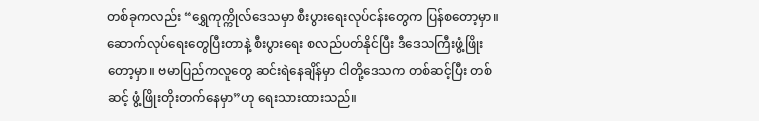တစ်ခုကလည်း “ရွှေကုက္ကိုလ်ဒေသမှာ စီးပွားရေးလုပ်ငန်းတွေက ပြန်စတော့မှာ။ ဆောက်လုပ်ရေးတွေပြီးတာနဲ့ စီးပွားရေး စလည်ပတ်နိုင်ပြီး ဒီဒေသကြီးဖွံ့ဖြိုးတော့မှာ။ ဗမာပြည်ကလူတွေ ဆင်းရဲနေချိန်မှာ ငါတို့ဒေသက တစ်ဆင့်ပြီး တစ်ဆင့် ဖွံ့ဖြိုးတိုးတက်နေမှာ”ဟု ရေးသားထားသည်။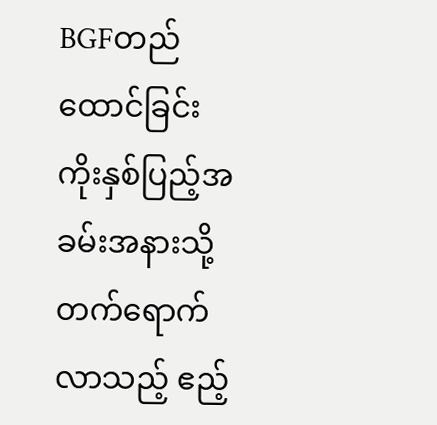BGFတည်ထောင်ခြင်း ကိုးနှစ်ပြည့်အခမ်းအနားသို့ တက်ရောက်လာသည့် ဧည့်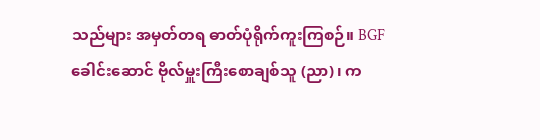သည်များ အမှတ်တရ ဓာတ်ပုံရိုက်ကူးကြစဉ်။ BGF ခေါင်းဆောင် ဗိုလ်မှူးကြီးစောချစ်သူ (ညာ)၊ က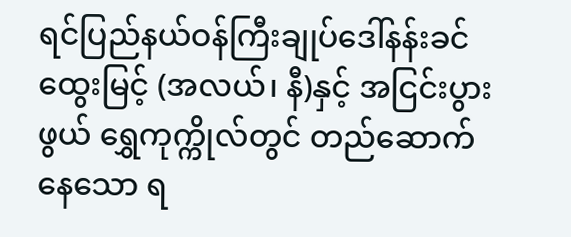ရင်ပြည်နယ်ဝန်ကြီးချုပ်ဒေါ်နန်းခင်ထွေးမြင့် (အလယ်၊ နီ)နှင့် အငြင်းပွားဖွယ် ရွှေကုက္ကိုလ်တွင် တည်ဆောက်နေသော ရ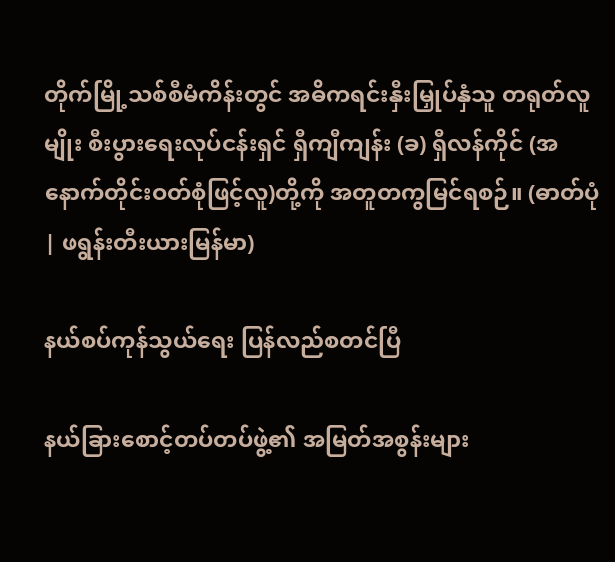တိုက်မြို့သစ်စီမံကိန်းတွင် အဓိကရင်းနှီးမြှုပ်နှံသူ တရုတ်လူမျိုး စီးပွားရေးလုပ်ငန်းရှင် ရှီကျီကျန်း (ခ) ရှီလန်ကိုင် (အနောက်တိုင်းဝတ်စုံဖြင့်လူ)တို့ကို အတူတကွမြင်ရစဉ်။ (ဓာတ်ပုံ | ဖရွန်းတီးယားမြန်မာ)

နယ်စပ်ကုန်သွယ်ရေး ပြန်လည်စတင်ပြီ

နယ်ခြားစောင့်တပ်တပ်ဖွဲ့၏ အမြတ်အစွန်းများ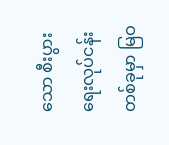သော စီးပွားရေးလုပ်ငန်းတစ်ခုမှာ မြဝ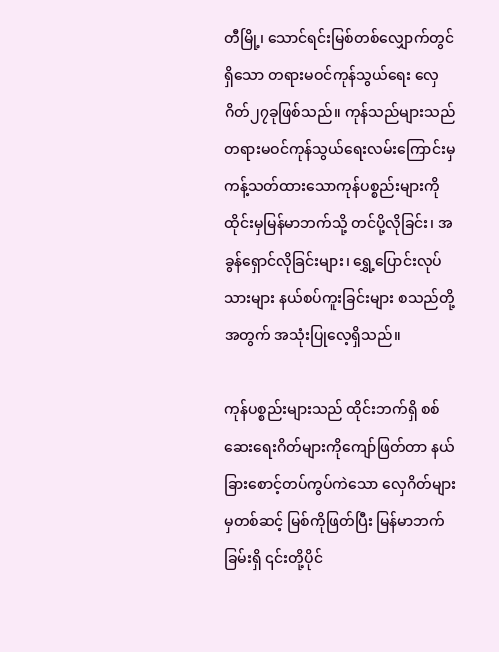တီမြို့၊ သောင်ရင်းမြစ်တစ်လျှောက်တွင်ရှိသော တရားမဝင်ကုန်သွယ်ရေး လှေဂိတ်၂၇ခုဖြစ်သည်။ ကုန်သည်များသည် တရားမဝင်ကုန်သွယ်ရေးလမ်းကြောင်းမှ ကန့်သတ်ထားသောကုန်ပစ္စည်းများကို ထိုင်းမှမြန်မာဘက်သို့ တင်ပို့လိုခြင်း၊ အခွန်ရှောင်လိုခြင်းများ၊ ရွှေ့ပြောင်းလုပ်သားများ နယ်စပ်ကူးခြင်းများ စသည်တို့အတွက် အသုံးပြုလေ့ရှိသည်။

ကုန်ပစ္စည်းများသည် ထိုင်းဘက်ရှိ စစ်ဆေးရေးဂိတ်များကိုကျော်ဖြတ်တာ နယ်ခြားစောင့်တပ်ကွပ်ကဲသော လှေဂိတ်များမှတစ်ဆင့် မြစ်ကိုဖြတ်ပြီး မြန်မာဘက်ခြမ်းရှိ ၎င်းတို့ပိုင်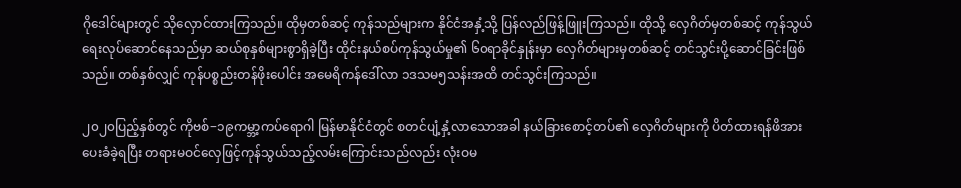ဂိုဒေါင်များတွင် သိုလှောင်ထားကြသည်။ ထိုမှတစ်ဆင့် ကုန်သည်များက နိုင်ငံအနှံ့သို့ ပြန်လည်ဖြန့်ဖြူးကြသည်။ ထိုသို့ လှေဂိတ်မှတစ်ဆင့် ကုန်သွယ်ရေးလုပ်ဆောင်နေသည်မှာ ဆယ်စုနှစ်များစွာရှိခဲ့ပြီး ထိုင်းနယ်စပ်ကုန်သွယ်မှု၏ ၆၀ရာခိုင်နှုန်းမှာ လှေဂိတ်များမှတစ်ဆင့် တင်သွင်းပို့ဆောင်ခြင်းဖြစ်သည်။ တစ်နှစ်လျှင် ကုန်ပစ္စည်းတန်ဖိုးပေါင်း အမေရိကန်ဒေါ်လာ ၁ဒသမ၅သန်းအထိ တင်သွင်းကြသည်။

၂၀၂၀ပြည့်နှစ်တွင် ကိုဗစ်−၁၉ကမ္ဘာ့ကပ်ရောဂါ မြန်မာနိုင်ငံတွင် စတင်ပျံ့နှံ့လာသောအခါ နယ်ခြားစောင့်တပ်၏ လှေဂိတ်များကို ပိတ်ထားရန်ဖိအားပေးခံခဲ့ရပြီး တရားမဝင်လှေဖြင့်ကုန်သွယ်သည့်လမ်းကြောင်းသည်လည်း လုံးဝမ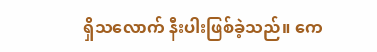ရှိသလောက် နီးပါးဖြစ်ခဲ့သည်။ ကေ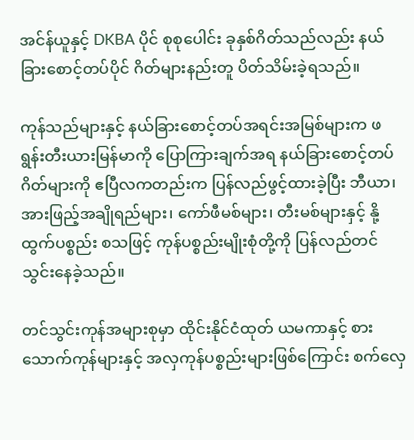အင်န်ယူနှင့် DKBA ပိုင် စုစုပေါင်း ခုနှစ်ဂိတ်သည်လည်း နယ်ခြားစောင့်တပ်ပိုင် ဂိတ်များနည်းတူ ပိတ်သိမ်းခဲ့ရသည်။

ကုန်သည်များနှင့် နယ်ခြားစောင့်တပ်အရင်းအမြစ်များက ဖရွန်းတီးယားမြန်မာကို ပြောကြားချက်အရ နယ်ခြားစောင့်တပ်ဂိတ်များကို ဧပြီလကတည်းက ပြန်လည်ဖွင့်ထားခဲ့ပြီး ဘီယာ၊ အားဖြည့်အချိုရည်များ၊ ကော်ဖီမစ်များ၊ တီးမစ်များနှင့် နို့ထွက်ပစ္စည်း စသဖြင့် ကုန်ပစ္စည်းမျိုးစုံတို့ကို ပြန်လည်တင်သွင်းနေခဲ့သည်။

တင်သွင်းကုန်အများစုမှာ ထိုင်းနိုင်ငံထုတ် ယမကာနှင့် စားသောက်ကုန်များနှင့် အလှကုန်ပစ္စည်းများဖြစ်ကြောင်း စက်လှေ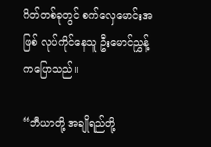ဂိတ်တစ်ခုတွင် စက်လှေမောင်းအဖြစ် လုပ်ကိုင်နေသူ ဦးမောင်ညွှန့်ကပြောသည်။

“ဘီယာတို့ အချိုရည်တို့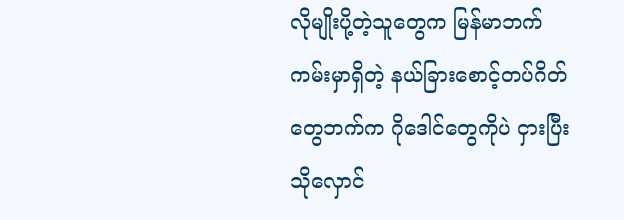လိုမျိုးပို့တဲ့သူတွေက မြန်မာဘက်ကမ်းမှာရှိတဲ့ နယ်ခြားစောင့်တပ်ဂိတ်တွေဘက်က ဂိုဒေါင်တွေကိုပဲ ငှားပြီးသိုလှောင်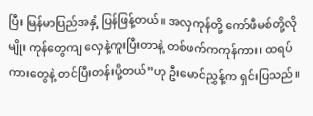ပြီး မြန်မာပြည်အနှံ့ ပြန်ဖြန့်တယ်။ အလှကုန်တို့ ကော်ဖီမစ်တို့လိုမျိုး ကုန်တွေကျ လှေနဲ့ကူးပြီးတာနဲ့ တစ်ဖက်ကကုန်ကား၊ ထရပ်ကားတွေနဲ့ တင်ပြီးတန်းပို့တယ်”ဟု ဦးမောင်ညွှန့်က ရှင်းပြသည်။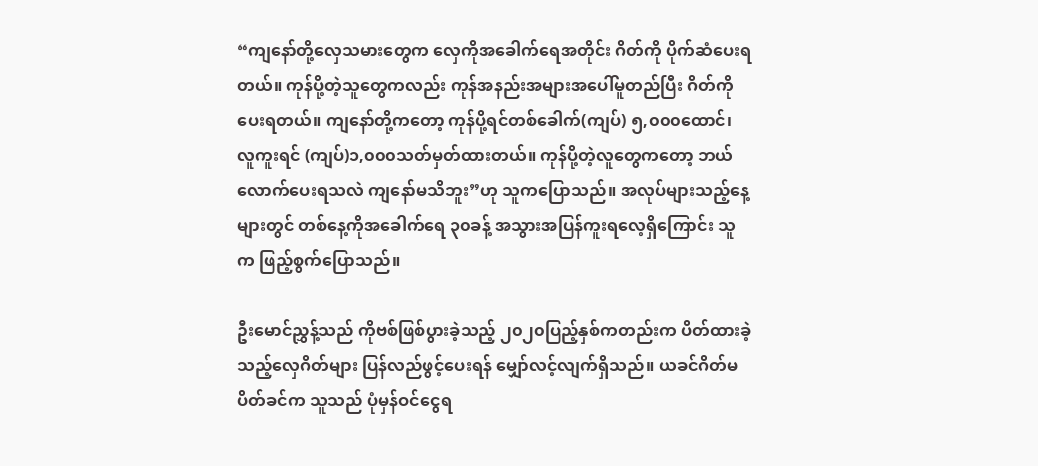“ကျနော်တို့လှေသမားတွေက လှေကိုအခေါက်ရေအတိုင်း ဂိတ်ကို ပိုက်ဆံပေးရတယ်။ ကုန်ပို့တဲ့သူတွေကလည်း ကုန်အနည်းအများအပေါ်မူတည်ပြီး ဂိတ်ကိုပေးရတယ်။ ကျနော်တို့ကတော့ ကုန်ပို့ရင်တစ်ခေါက်(ကျပ်) ၅,၀၀၀ထောင်၊ လူကူးရင် (ကျပ်)၁,၀၀၀သတ်မှတ်ထားတယ်။ ကုန်ပို့တဲ့လူတွေကတော့ ဘယ်လောက်ပေးရသလဲ ကျနော်မသိဘူး”ဟု သူကပြောသည်။ အလုပ်များသည့်နေ့များတွင် တစ်နေ့ကိုအခေါက်ရေ ၃၀ခန့် အသွားအပြန်ကူးရလေ့ရှိကြောင်း သူက ဖြည့်စွက်ပြောသည်။

ဦးမောင်ညွှန့်သည် ကိုဗစ်ဖြစ်ပွားခဲ့သည့် ၂၀၂၀ပြည့်နှစ်ကတည်းက ပိတ်ထားခဲ့သည့်လှေဂိတ်များ ပြန်လည်ဖွင့်ပေးရန် မျှော်လင့်လျက်ရှိသည်။ ယခင်ဂိတ်မပိတ်ခင်က သူသည် ပုံမှန်ဝင်ငွေရ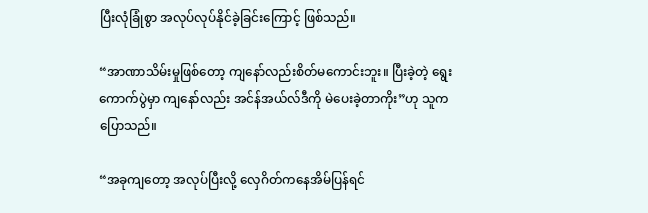ပြီးလုံခြုံစွာ အလုပ်လုပ်နိုင်ခဲ့ခြင်းကြောင့် ဖြစ်သည်။

“အာဏာသိမ်းမှုဖြစ်တော့ ကျနော်လည်းစိတ်မကောင်းဘူး။ ပြီးခဲ့တဲ့ ရွေးကောက်ပွဲမှာ ကျနော်လည်း အင်န်အယ်လ်ဒီကို မဲပေးခဲ့တာကိုး”ဟု သူကပြောသည်။

“အခုကျတော့ အလုပ်ပြီးလို့ လှေဂိတ်ကနေအိမ်ပြန်ရင်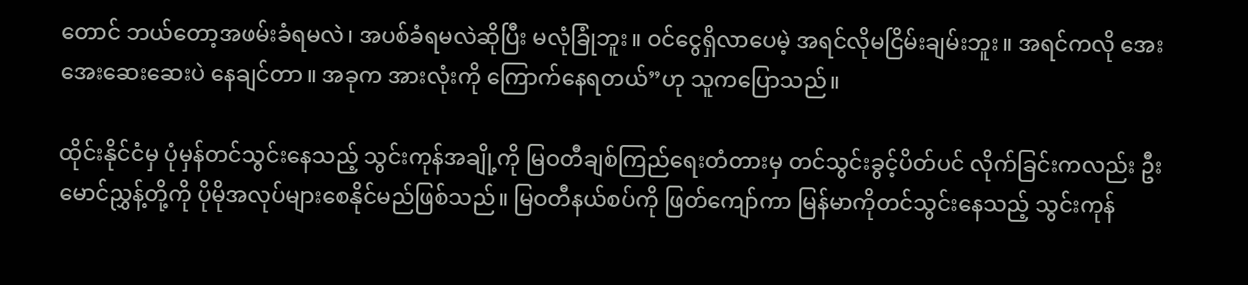တောင် ဘယ်တော့အဖမ်းခံရမလဲ၊ အပစ်ခံရမလဲဆိုပြီး မလုံခြုံဘူး။ ဝင်ငွေရှိလာပေမဲ့ အရင်လိုမငြိမ်းချမ်းဘူး။ အရင်ကလို အေးအေးဆေးဆေးပဲ နေချင်တာ။ အခုက အားလုံးကို ကြောက်နေရတယ်”ဟု သူကပြောသည်။

ထိုင်းနိုင်ငံမှ ပုံမှန်တင်သွင်းနေသည့် သွင်းကုန်အချို့ကို မြဝတီချစ်ကြည်ရေးတံတားမှ တင်သွင်းခွင့်ပိတ်ပင် လိုက်ခြင်းကလည်း ဦးမောင်ညွှန့်တို့ကို ပိုမိုအလုပ်များစေနိုင်မည်ဖြစ်သည်။ မြဝတီနယ်စပ်ကို ဖြတ်ကျော်ကာ မြန်မာကိုတင်သွင်းနေသည့် သွင်းကုန်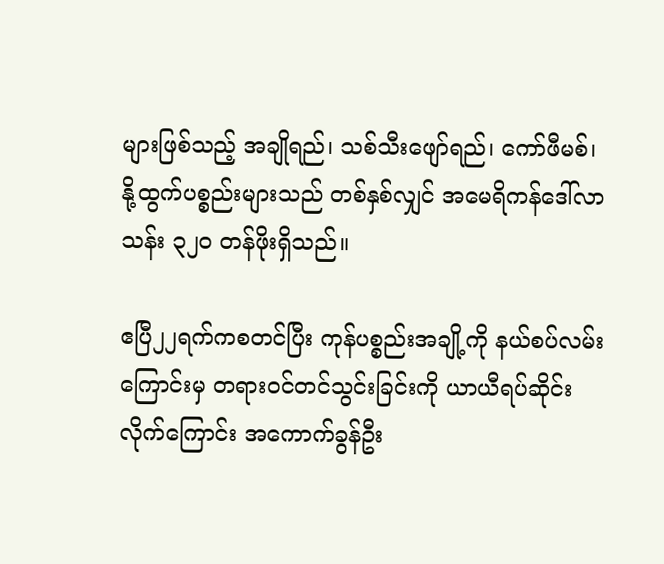များဖြစ်သည့် အချိုရည်၊ သစ်သီးဖျော်ရည်၊ ကော်ဖီမစ်၊ နို့ထွက်ပစ္စည်းများသည် တစ်နှစ်လျှင် အမေရိကန်ဒေါ်လာသန်း ၃၂၀ တန်ဖိုးရှိသည်။

ဧပြီ၂၂ရက်ကစတင်ပြီး ကုန်ပစ္စည်းအချို့ကို နယ်စပ်လမ်းကြောင်းမှ တရားဝင်တင်သွင်းခြင်းကို ယာယီရပ်ဆိုင်းလိုက်ကြောင်း အကောက်ခွန်ဦး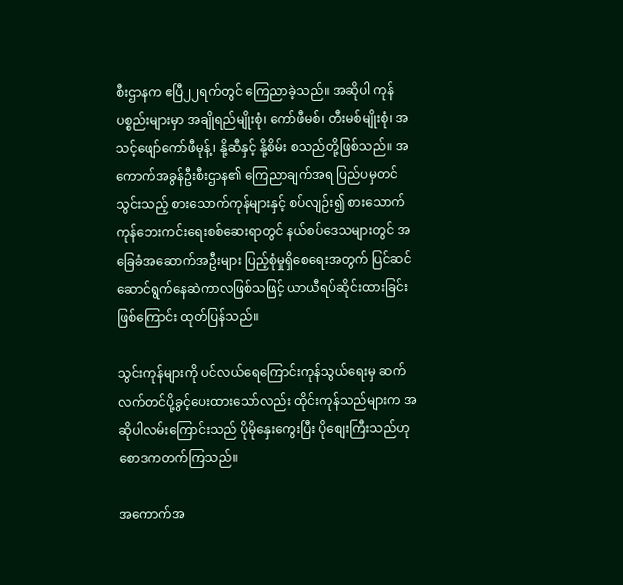စီးဌာနက ဧပြီ၂၂ရက်တွင် ကြေညာခဲ့သည်။ အဆိုပါ ကုန်ပစ္စည်းများမှာ အချိုရည်မျိုးစုံ၊ ကော်ဖီမစ်၊ တီးမစ်မျိုးစုံ၊ အသင့်ဖျော်ကော်ဖီမုန့်၊ နို့ဆီနှင့် နို့စိမ်း စသည်တို့ဖြစ်သည်။ အကောက်အခွန်ဦးစီးဌာန၏ ကြေညာချက်အရ ပြည်ပမှတင်သွင်းသည့် စားသောက်ကုန်များနှင့် စပ်လျဉ်း၍ စားသောက်ကုန်ဘေးကင်းရေးစစ်ဆေးရာတွင် နယ်စပ်ဒေသများတွင် အခြေခံအဆောက်အဦးများ ပြည့်စုံမှုရှိစေရေးအတွက် ပြင်ဆင်ဆောင်ရွက်နေဆဲကာလဖြစ်သဖြင့် ယာယီရပ်ဆိုင်းထားခြင်းဖြစ်ကြောင်း ထုတ်ပြန်သည်။

သွင်းကုန်များကို ပင်လယ်ရေကြောင်းကုန်သွယ်ရေးမှ ဆက်လက်တင်ပို့ခွင့်ပေးထားသော်လည်း ထိုင်းကုန်သည်များက အဆိုပါလမ်းကြောင်းသည် ပိုမိုနှေးကွေးပြီး ပိုစျေးကြီးသည်ဟု စောဒကတက်ကြသည်။

အကောက်အ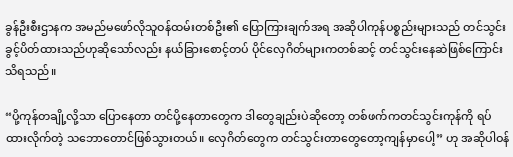ခွန်ဦးစီးဌာနက အမည်မဖော်လိုသူဝန်ထမ်းတစ်ဦး၏ ပြောကြားချက်အရ အဆိုပါကုန်ပစ္စည်းများသည် တင်သွင်းခွင့်ပိတ်ထားသည်ဟုဆိုသော်လည်း နယ်ခြားစောင့်တပ် ပိုင်လှေဂိတ်များကတစ်ဆင့် တင်သွင်းနေဆဲဖြစ်ကြောင်း သိရသည်။

“ပို့ကုန်တချို့လို့သာ ပြောနေတာ တင်ပို့နေတာတွေက ဒါတွေချည်းပဲဆိုတော့ တစ်ဖက်ကတင်သွင်းကုန်ကို ရပ်ထားလိုက်တဲ့ သဘောတောင်ဖြစ်သွားတယ်။ လှေဂိတ်တွေက တင်သွင်းတာတွေတော့ကျန်မှာပေါ့” ဟု အဆိုပါဝန်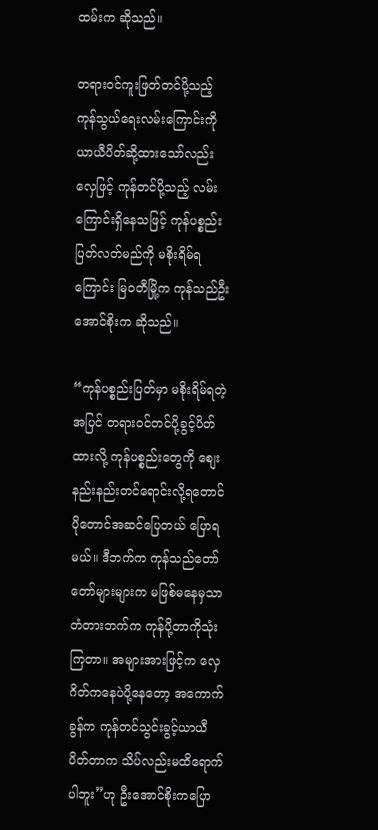ထမ်းက ဆိုသည်။

တရားဝင်ကူးဖြတ်တင်ပို့သည့် ကုန်သွယ်ရေးလမ်းကြောင်းကို ယာယီပိတ်ဆို့ထားသော်လည်း လှေဖြင့် ကုန်တင်ပို့သည့် လမ်းကြောင်းရှိနေသဖြင့် ကုန်ပစ္စည်းပြတ်လတ်မည်ကို မစိုးရိမ်ရကြောင်း မြဝတီမြို့က ကုန်သည်ဦးအောင်စိုးက ဆိုသည်။

“ကုန်ပစ္စည်းပြတ်မှာ မစိုးရိမ်ရတဲ့အပြင် တရားဝင်တင်ပို့ခွင့်ပိတ်ထားလို့ ကုန်ပစ္စည်းတွေကို စျေးနည်းနည်းတင်ရောင်းလို့ရတောင် ပိုတောင်အဆင်ပြေတယ် ပြောရမယ်။ ဒီဘက်က ကုန်သည်တော်တော်များများက မဖြစ်မနေမှသာ တံတားဘက်က ကုန်ပို့တာကိုသုံးကြတာ။ အများအားဖြင့်က လှေဂိတ်ကနေပဲပို့နေတော့ အကောက်ခွန်က ကုန်တင်သွင်းခွင့်ယာယီပိတ်တာက သိပ်လည်းမထိရောက်ပါဘူး”ဟု ဦးအောင်စိုးကပြော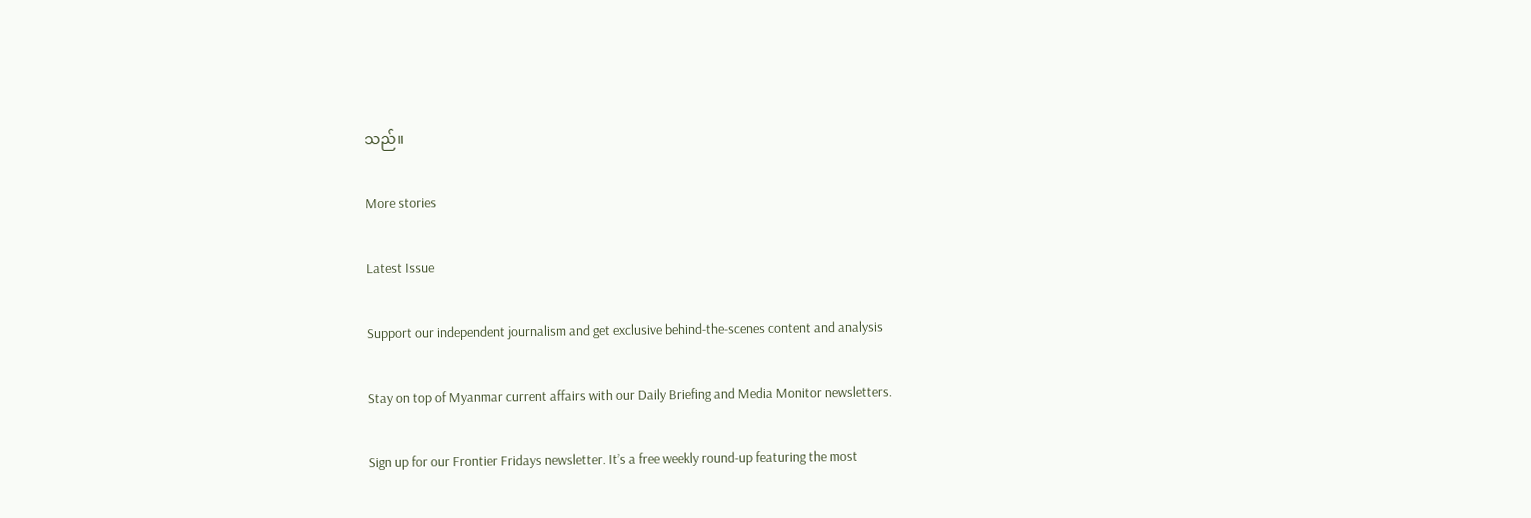သည်။

More stories

Latest Issue

Support our independent journalism and get exclusive behind-the-scenes content and analysis

Stay on top of Myanmar current affairs with our Daily Briefing and Media Monitor newsletters.

Sign up for our Frontier Fridays newsletter. It’s a free weekly round-up featuring the most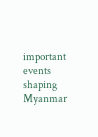important events shaping Myanmar